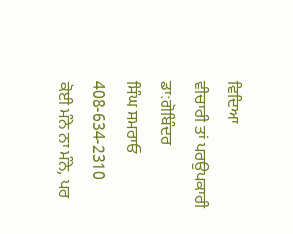ਵਿਦਿਆ
ਵੀਚਾਰੀ ਤਾਂ ਪਰਉਪਕਾਰੀ
ਡਾ:ਗੋਬਿੰਦਰ
ਸਿੰਘ ਸਮਰਾਓ
408-634-2310
ਕੋਈ ਮੰਨੇ ਨਾ ਮੰਨੇ, ਪਰ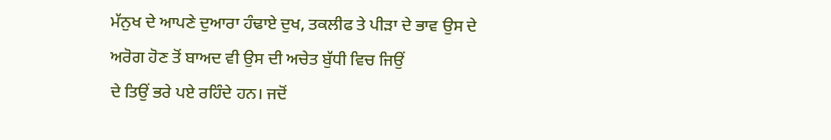ਮੱਨੁਖ ਦੇ ਆਪਣੇ ਦੁਆਰਾ ਹੰਢਾਏ ਦੁਖ, ਤਕਲੀਫ ਤੇ ਪੀੜਾ ਦੇ ਭਾਵ ਉਸ ਦੇ ਅਰੋਗ ਹੋਣ ਤੋਂ ਬਾਅਦ ਵੀ ਉਸ ਦੀ ਅਚੇਤ ਬੁੱਧੀ ਵਿਚ ਜਿਉਂ
ਦੇ ਤਿਉਂ ਭਰੇ ਪਏ ਰਹਿੰਦੇ ਹਨ। ਜਦੋਂ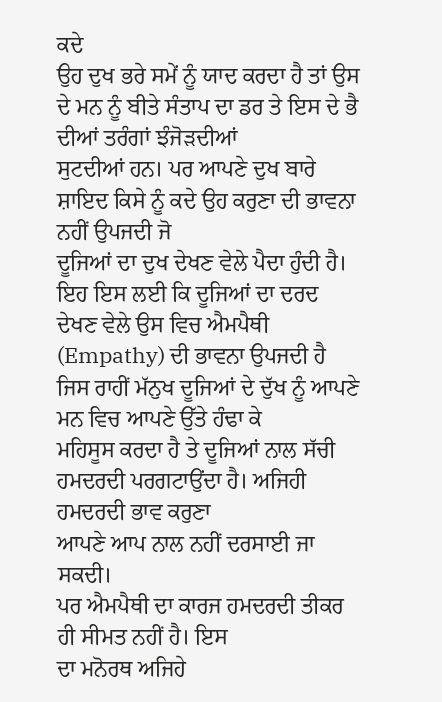ਕਦੇ
ਉਹ ਦੁਖ ਭਰੇ ਸਮੇਂ ਨੂੰ ਯਾਦ ਕਰਦਾ ਹੈ ਤਾਂ ਉਸ ਦੇ ਮਨ ਨੂੰ ਬੀਤੇ ਸੰਤਾਪ ਦਾ ਡਰ ਤੇ ਇਸ ਦੇ ਭੈ ਦੀਆਂ ਤਰੰਗਾਂ ਝੰਜੋੜਦੀਆਂ
ਸੁਟਦੀਆਂ ਹਨ। ਪਰ ਆਪਣੇ ਦੁਖ ਬਾਰੇ ਸ਼ਾਇਦ ਕਿਸੇ ਨੂੰ ਕਦੇ ਉਹ ਕਰੁਣਾ ਦੀ ਭਾਵਨਾ ਨਹੀਂ ਉਪਜਦੀ ਜੋ
ਦੂਜਿਆਂ ਦਾ ਦੁਖ ਦੇਖਣ ਵੇਲੇ ਪੈਦਾ ਹੁੰਦੀ ਹੈ। ਇਹ ਇਸ ਲਈ ਕਿ ਦੂਜਿਆਂ ਦਾ ਦਰਦ
ਦੇਖਣ ਵੇਲੇ ਉਸ ਵਿਚ ਐਮਪੈਥੀ (Empathy) ਦੀ ਭਾਵਨਾ ਉਪਜਦੀ ਹੈ ਜਿਸ ਰਾਹੀਂ ਮੱਨੁਖ ਦੂਜਿਆਂ ਦੇ ਦੁੱਖ ਨੂੰ ਆਪਣੇ ਮਨ ਵਿਚ ਆਪਣੇ ਉੱਤੇ ਹੰਢਾ ਕੇ
ਮਹਿਸੂਸ ਕਰਦਾ ਹੈ ਤੇ ਦੂਜਿਆਂ ਨਾਲ ਸੱਚੀ ਹਮਦਰਦੀ ਪਰਗਟਾਉਂਦਾ ਹੈ। ਅਜਿਹੀ ਹਮਦਰਦੀ ਭਾਵ ਕਰੁਣਾ
ਆਪਣੇ ਆਪ ਨਾਲ ਨਹੀਂ ਦਰਸਾਈ ਜਾ ਸਕਦੀ।
ਪਰ ਐਮਪੈਥੀ ਦਾ ਕਾਰਜ ਹਮਦਰਦੀ ਤੀਕਰ ਹੀ ਸੀਮਤ ਨਹੀਂ ਹੈ। ਇਸ
ਦਾ ਮਨੋਰਥ ਅਜਿਹੇ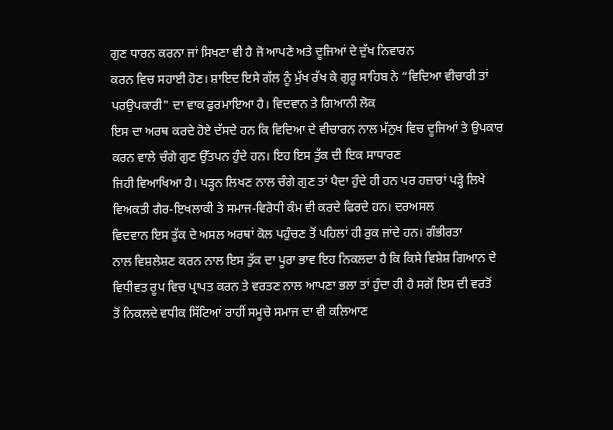ਗੁਣ ਧਾਰਨ ਕਰਨਾ ਜਾਂ ਸਿਖਣਾ ਵੀ ਹੈ ਜੋ ਆਪਣੇ ਅਤੇ ਦੂਜਿਆਂ ਦੇ ਦੁੱਖ ਨਿਵਾਰਨ
ਕਰਨ ਵਿਚ ਸਹਾਈ ਹੋਣ। ਸ਼ਾਇਦ ਇਸੇ ਗੱਲ ਨੂੰ ਮੁੱਖ ਰੱਖ ਕੇ ਗੁਰੂ ਸਾਹਿਬ ਨੇ “ਵਿਦਿਆ ਵੀਚਾਰੀ ਤਾਂ ਪਰਉਪਕਾਰੀ" ਦਾ ਵਾਕ ਫੁਰਮਾਇਆ ਹੈ। ਵਿਦਵਾਨ ਤੇ ਗਿਆਨੀ ਲੋਕ
ਇਸ ਦਾ ਅਰਥ ਕਰਦੇ ਹੋਏ ਦੱਸਦੇ ਹਨ ਕਿ ਵਿਦਿਆ ਦੇ ਵੀਚਾਰਨ ਨਾਲ ਮੱਨੁਖ ਵਿਚ ਦੂਜਿਆਂ ਤੇ ਉਪਕਾਰ
ਕਰਨ ਵਾਲੇ ਚੰਗੇ ਗੁਣ ਉੱਤਪਨ ਹੁੰਦੇ ਹਨ। ਇਹ ਇਸ ਤੁੱਕ ਦੀ ਇਕ ਸਾਧਾਰਣ
ਜਿਹੀ ਵਿਆਖਿਆ ਹੈ। ਪੜ੍ਹਨ ਲਿਖਣ ਨਾਲ ਚੰਗੇ ਗੁਣ ਤਾਂ ਪੈਦਾ ਹੁੰਦੇ ਹੀ ਹਨ ਪਰ ਹਜ਼ਾਰਾਂ ਪੜ੍ਹੇ ਲਿਖੇ
ਵਿਅਕਤੀ ਗੈਰ-ਇਖਲਾਕੀ ਤੇ ਸਮਾਜ-ਵਿਰੋਧੀ ਕੰਮ ਵੀ ਕਰਦੇ ਫਿਰਦੇ ਹਨ। ਦਰਅਸਲ
ਵਿਦਵਾਨ ਇਸ ਤੁੱਕ ਦੇ ਅਸਲ ਅਰਥਾਂ ਕੋਲ ਪਹੁੰਚਣ ਤੋਂ ਪਹਿਲਾਂ ਹੀ ਰੁਕ ਜਾਂਦੇ ਹਨ। ਗੰਭੀਰਤਾ
ਨਾਲ ਵਿਸ਼ਲੇਸ਼ਣ ਕਰਨ ਨਾਲ ਇਸ ਤੁੱਕ ਦਾ ਪੂਰਾ ਭਾਵ ਇਹ ਨਿਕਲਦਾ ਹੈ ਕਿ ਕਿਸੇ ਵਿਸ਼ੇਸ਼ ਗਿਆਨ ਦੇ
ਵਿਧੀਵਤ ਰੂਪ ਵਿਚ ਪ੍ਰਾਪਤ ਕਰਨ ਤੇ ਵਰਤਣ ਨਾਲ ਆਪਣਾ ਭਲਾ ਤਾਂ ਹੁੰਦਾ ਹੀ ਹੈ ਸਗੋਂ ਇਸ ਦੀ ਵਰਤੋਂ
ਤੋਂ ਨਿਕਲਦੇ ਵਧੀਕ ਸਿੱਟਿਆਂ ਰਾਹੀਂ ਸਮੂਚੇ ਸਮਾਜ ਦਾ ਵੀ ਕਲਿਆਣ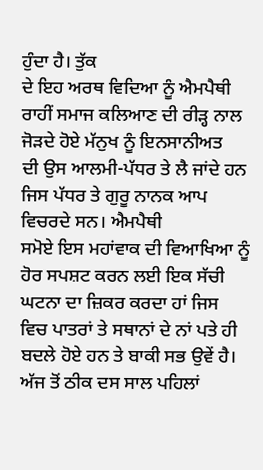ਹੁੰਦਾ ਹੈ। ਤੁੱਕ
ਦੇ ਇਹ ਅਰਥ ਵਿਦਿਆ ਨੂੰ ਐਮਪੈਥੀ ਰਾਹੀਂ ਸਮਾਜ ਕਲਿਆਣ ਦੀ ਰੀੜ੍ਹ ਨਾਲ ਜੋੜਦੇ ਹੋਏ ਮੱਨੁਖ ਨੂੰ ਇਨਸਾਨੀਅਤ
ਦੀ ਉਸ ਆਲਮੀ-ਪੱਧਰ ਤੇ ਲੈ ਜਾਂਦੇ ਹਨ ਜਿਸ ਪੱਧਰ ਤੇ ਗੁਰੂ ਨਾਨਕ ਆਪ ਵਿਚਰਦੇ ਸਨ। ਐਮਪੈਥੀ
ਸਮੋਏ ਇਸ ਮਹਾਂਵਾਕ ਦੀ ਵਿਆਖਿਆ ਨੂੰ ਹੋਰ ਸਪਸ਼ਟ ਕਰਨ ਲਈ ਇਕ ਸੱਚੀ ਘਟਨਾ ਦਾ ਜ਼ਿਕਰ ਕਰਦਾ ਹਾਂ ਜਿਸ
ਵਿਚ ਪਾਤਰਾਂ ਤੇ ਸਥਾਨਾਂ ਦੇ ਨਾਂ ਪਤੇ ਹੀ ਬਦਲੇ ਹੋਏ ਹਨ ਤੇ ਬਾਕੀ ਸਭ ਉਵੇਂ ਹੈ।
ਅੱਜ ਤੋਂ ਠੀਕ ਦਸ ਸਾਲ ਪਹਿਲਾਂ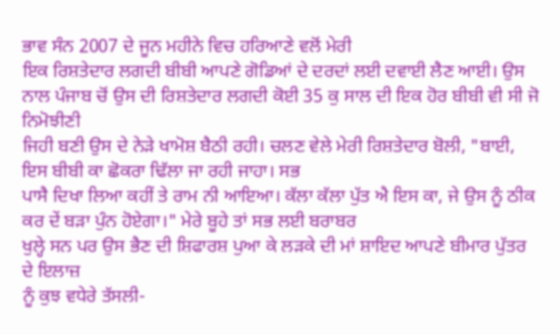ਭਾਵ ਸੰਨ 2007 ਦੇ ਜੂਨ ਮਹੀਨੇ ਵਿਚ ਹਰਿਆਣੇ ਵਲੋਂ ਮੇਰੀ
ਇਕ ਰਿਸ਼ਤੇਦਾਰ ਲਗਦੀ ਬੀਬੀ ਆਪਣੇ ਗੋਡਿਆਂ ਦੇ ਦਰਦਾਂ ਲਈ ਦਵਾਈ ਲੈਣ ਆਈ। ਉਸ
ਨਾਲ ਪੰਜਾਬ ਚੋਂ ਉਸ ਦੀ ਰਿਸ਼ਤੇਦਾਰ ਲਗਦੀ ਕੋਈ 35 ਕੁ ਸਾਲ ਦੀ ਇਕ ਹੋਰ ਬੀਬੀ ਵੀ ਸੀ ਜੋ ਨਿਮੋਝੀਣੀ
ਜਿਹੀ ਬਣੀ ਉਸ ਦੇ ਨੇੜੇ ਖਾਮੋਸ਼ ਬੈਠੀ ਰਹੀ। ਚਲਣ ਵੇਲੇ ਮੇਰੀ ਰਿਸ਼ਤੇਦਾਰ ਬੋਲੀ, "ਬਾਈ, ਇਸ ਬੀਬੀ ਕਾ ਛੋਕਰਾ ਢਿੱਲਾ ਜਾ ਰਹੀ ਜਾਹਾ। ਸਭ
ਪਾਸੈ ਦਿਖਾ ਲਿਆ ਕਹੀਂ ਤੇ ਰਾਮ ਨੀ ਆਇਆ। ਕੱਲਾ ਕੱਲਾ ਪੁੱਤ ਐ ਇਸ ਕਾ, ਜੇ ਉਸ ਨੂੰ ਠੀਕ ਕਰ ਦੇਂ ਬੜਾ ਪੁੰਨ ਹੋਏਗਾ।" ਮੇਰੇ ਬੂਹੇ ਤਾਂ ਸਭ ਲਈ ਬਰਾਬਰ
ਖੁਲ੍ਹੇ ਸਨ ਪਰ ਉਸ ਭੈਣ ਦੀ ਸ਼ਿਫਾਰਸ਼ ਪੁਆ ਕੇ ਲੜਕੇ ਦੀ ਮਾਂ ਸ਼ਾਇਦ ਆਪਣੇ ਬੀਮਾਰ ਪੁੱਤਰ ਦੇ ਇਲਾਜ਼
ਨੂੰ ਕੁਝ ਵਧੇਰੇ ਤੱਸਲੀ-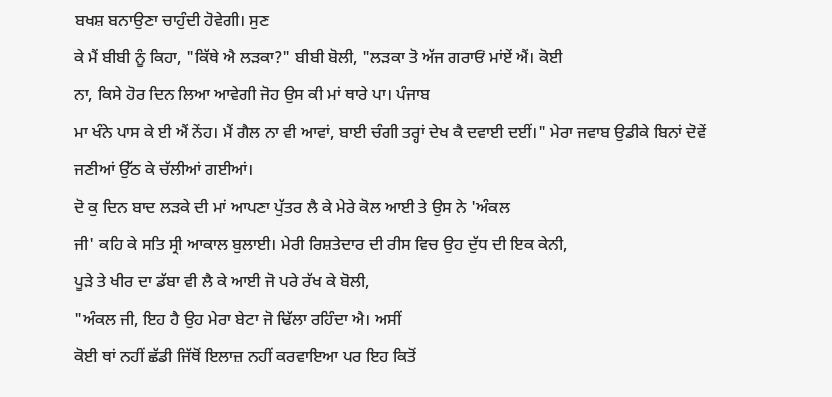ਬਖਸ਼ ਬਨਾਉਣਾ ਚਾਹੁੰਦੀ ਹੋਵੇਗੀ। ਸੁਣ
ਕੇ ਮੈਂ ਬੀਬੀ ਨੂੰ ਕਿਹਾ, "ਕਿੱਥੇ ਐ ਲੜਕਾ?" ਬੀਬੀ ਬੋਲੀ, "ਲੜਕਾ ਤੋ ਅੱਜ ਗਰਾਓਂ ਮਾਂਏਂ ਐਂ। ਕੋਈ
ਨਾ, ਕਿਸੇ ਹੋਰ ਦਿਨ ਲਿਆ ਆਵੇਗੀ ਜੋਹ ਉਸ ਕੀ ਮਾਂ ਥਾਰੇ ਪਾ। ਪੰਜਾਬ
ਮਾ ਖੰਨੇ ਪਾਸ ਕੇ ਈ ਐਂ ਨੇਂਹ। ਮੈਂ ਗੈਲ ਨਾ ਵੀ ਆਵਾਂ, ਬਾਈ ਚੰਗੀ ਤਰ੍ਹਾਂ ਦੇਖ ਕੈ ਦਵਾਈ ਦਈਂ।" ਮੇਰਾ ਜਵਾਬ ਉਡੀਕੇ ਬਿਨਾਂ ਦੋਵੇਂ
ਜਣੀਆਂ ਉੱਠ ਕੇ ਚੱਲੀਆਂ ਗਈਆਂ।
ਦੋ ਕੁ ਦਿਨ ਬਾਦ ਲੜਕੇ ਦੀ ਮਾਂ ਆਪਣਾ ਪੁੱਤਰ ਲੈ ਕੇ ਮੇਰੇ ਕੋਲ ਆਈ ਤੇ ਉਸ ਨੇ 'ਅੰਕਲ
ਜੀ' ਕਹਿ ਕੇ ਸਤਿ ਸ੍ਰੀ ਆਕਾਲ ਬੁਲਾਈ। ਮੇਰੀ ਰਿਸ਼ਤੇਦਾਰ ਦੀ ਰੀਸ ਵਿਚ ਉਹ ਦੁੱਧ ਦੀ ਇਕ ਕੇਨੀ,
ਪੂੜੇ ਤੇ ਖੀਰ ਦਾ ਡੱਬਾ ਵੀ ਲੈ ਕੇ ਆਈ ਜੋ ਪਰੇ ਰੱਖ ਕੇ ਬੋਲੀ,
"ਅੰਕਲ ਜੀ, ਇਹ ਹੈ ਉਹ ਮੇਰਾ ਬੇਟਾ ਜੋ ਢਿੱਲਾ ਰਹਿੰਦਾ ਐ। ਅਸੀਂ
ਕੋਈ ਥਾਂ ਨਹੀਂ ਛੱਡੀ ਜਿੱਥੋਂ ਇਲਾਜ਼ ਨਹੀਂ ਕਰਵਾਇਆ ਪਰ ਇਹ ਕਿਤੋਂ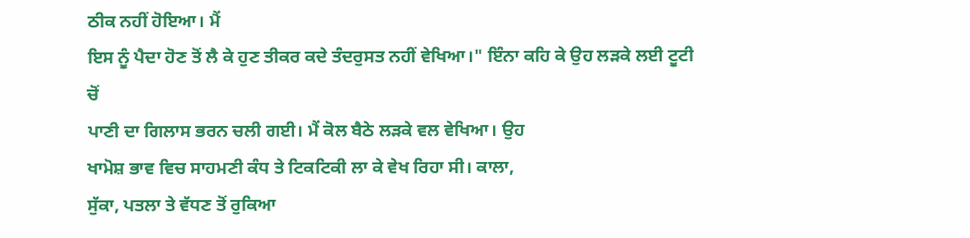ਠੀਕ ਨਹੀਂ ਹੋਇਆ। ਮੈਂ
ਇਸ ਨੂੰ ਪੈਦਾ ਹੋਣ ਤੋਂ ਲੈ ਕੇ ਹੁਣ ਤੀਕਰ ਕਦੇ ਤੰਦਰੁਸਤ ਨਹੀਂ ਵੇਖਿਆ।" ਇੰਨਾ ਕਹਿ ਕੇ ਉਹ ਲੜਕੇ ਲਈ ਟੂਟੀ ਚੋਂ
ਪਾਣੀ ਦਾ ਗਿਲਾਸ ਭਰਨ ਚਲੀ ਗਈ। ਮੈਂ ਕੋਲ ਬੈਠੇ ਲੜਕੇ ਵਲ ਵੇਖਿਆ। ਉਹ
ਖਾਮੋਸ਼ ਭਾਵ ਵਿਚ ਸਾਹਮਣੀ ਕੰਧ ਤੇ ਟਿਕਟਿਕੀ ਲਾ ਕੇ ਵੇਖ ਰਿਹਾ ਸੀ। ਕਾਲਾ,
ਸੁੱਕਾ, ਪਤਲਾ ਤੇ ਵੱਧਣ ਤੋਂ ਰੁਕਿਆ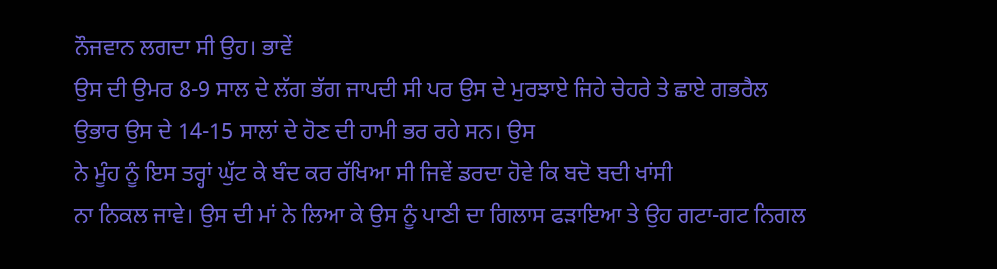ਨੌਜਵਾਨ ਲਗਦਾ ਸੀ ਉਹ। ਭਾਵੇਂ
ਉਸ ਦੀ ਉਮਰ 8-9 ਸਾਲ ਦੇ ਲੱਗ ਭੱਗ ਜਾਪਦੀ ਸੀ ਪਰ ਉਸ ਦੇ ਮੁਰਝਾਏ ਜਿਹੇ ਚੇਹਰੇ ਤੇ ਛਾਏ ਗਭਰੈਲ
ਉਭਾਰ ਉਸ ਦੇ 14-15 ਸਾਲਾਂ ਦੇ ਹੋਣ ਦੀ ਹਾਮੀ ਭਰ ਰਹੇ ਸਨ। ਉਸ
ਨੇ ਮੂੰਹ ਨੂੰ ਇਸ ਤਰ੍ਹਾਂ ਘੁੱਟ ਕੇ ਬੰਦ ਕਰ ਰੱਖਿਆ ਸੀ ਜਿਵੇਂ ਡਰਦਾ ਹੋਵੇ ਕਿ ਬਦੋ ਬਦੀ ਖਾਂਸੀ
ਨਾ ਨਿਕਲ ਜਾਵੇ। ਉਸ ਦੀ ਮਾਂ ਨੇ ਲਿਆ ਕੇ ਉਸ ਨੂੰ ਪਾਣੀ ਦਾ ਗਿਲਾਸ ਫੜਾਇਆ ਤੇ ਉਹ ਗਟਾ-ਗਟ ਨਿਗਲ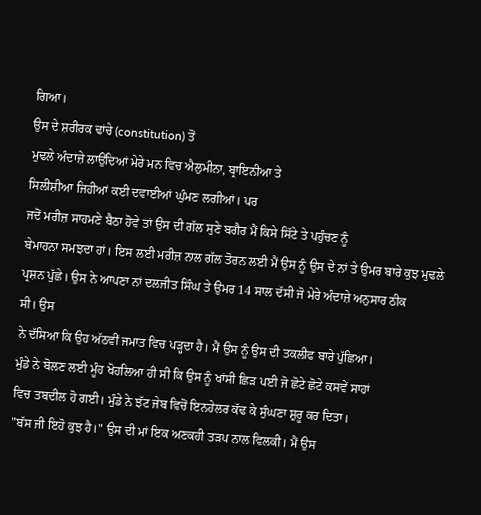ਗਿਆ।
ਉਸ ਦੇ ਸ਼ਰੀਰਕ ਢਾਂਚੇ (constitution) ਤੋਂ
ਮੁਢਲੇ ਅੰਦਾਜ਼ੇ ਲਾਉਂਦਿਆਂ ਮੇਰੇ ਮਨ ਵਿਚ ਐਲੁਮੀਨਾ, ਬ੍ਰਾਇਨੀਆ ਤੇ
ਸਿਲੀਸ਼ੀਆ ਜਿਹੀਆਂ ਕਈ ਦਵਾਈਆਂ ਘੁੰਮਣ ਲਗੀਆਂ। ਪਰ
ਜਦੋਂ ਮਰੀਜ਼ ਸਾਹਮਣੇ ਬੈਠਾ ਹੋਵੇ ਤਾਂ ਉਸ ਦੀ ਗੱਲ ਸੁਣੇ ਬਗੈਰ ਮੈਂ ਕਿਸੇ ਸਿੱਟੇ ਤੇ ਪਹੁੰਚਣ ਨੂੰ
ਬੇਮਾਹਨਾ ਸਮਝਦਾ ਹਾਂ। ਇਸ ਲਈ ਮਰੀਜ਼ ਨਾਲ ਗੱਲ ਤੋਰਨ ਲਈ ਮੈਂ ਉਸ ਨੂੰ ਉਸ ਦੇ ਨਾਂ ਤੇ ਉਮਰ ਬਾਰੇ ਕੁਝ ਮੁਢਲੇ
ਪ੍ਰਸ਼ਨ ਪੁੱਛੇ। ਉਸ ਨੇ ਆਪਣਾ ਨਾਂ ਦਲਜੀਤ ਸਿੰਘ ਤੇ ਉਮਰ 14 ਸਾਲ ਦੱਸੀ ਜੋ ਮੇਰੇ ਅੰਦਾਜ਼ੇ ਅਨੁਸਾਰ ਠੀਕ
ਸੀ। ਉਸ
ਨੇ ਦੱਸਿਆ ਕਿ ਉਹ ਅੱਠਵੀਂ ਜਮਾਤ ਵਿਚ ਪੜ੍ਹਦਾ ਹੈ। ਮੈਂ ਉਸ ਨੂੰ ਉਸ ਦੀ ਤਕਲੀਫ ਬਾਰੇ ਪੁੱਛਿਆ।
ਮੁੰਡੇ ਨੇ ਬੋਲਣ ਲਈ ਮੂੰਹ ਖੋਹਲਿਆ ਹੀ ਸੀ ਕਿ ਉਸ ਨੂੰ ਖਾਂਸੀ ਛਿੜ ਪਈ ਜੋ ਛੋਟੇ ਛੋਟੇ ਕਸਵੇਂ ਸਾਹਾਂ
ਵਿਚ ਤਬਦੀਲ ਹੋ ਗਈ। ਮੁੰਡੇ ਨੇ ਝੱਟ ਜੇਬ ਵਿਚੋਂ ਇਨਹੇਲਰ ਕੱਢ ਕੇ ਸੁੰਘਣਾ ਸ਼ੁਰੂ ਕਰ ਦਿਤਾ।
"ਬੱਸ ਜੀ ਇਹੋ ਕੁਝ ਹੈ।" ਉਸ ਦੀ ਮਾਂ ਇਕ ਅਣਕਹੀ ਤੜਪ ਨਾਲ ਵਿਲਕੀ। ਮੈਂ ਉਸ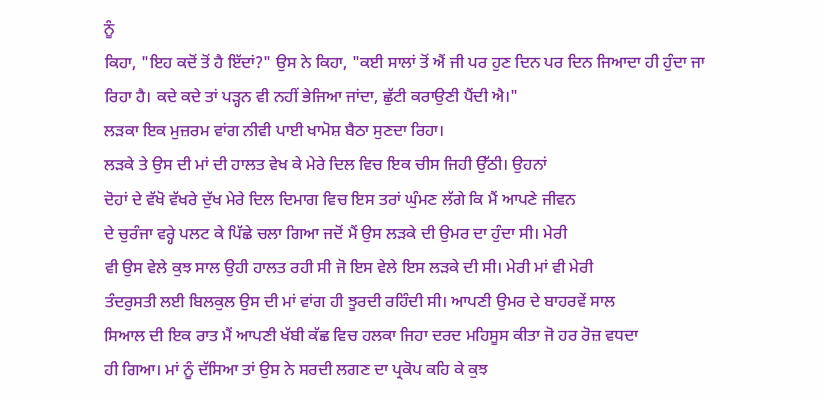ਨੂੰ
ਕਿਹਾ, "ਇਹ ਕਦੋਂ ਤੋਂ ਹੈ ਇੱਦਾਂ?" ਉਸ ਨੇ ਕਿਹਾ, "ਕਈ ਸਾਲਾਂ ਤੋਂ ਐਂ ਜੀ ਪਰ ਹੁਣ ਦਿਨ ਪਰ ਦਿਨ ਜਿਆਦਾ ਹੀ ਹੁੰਦਾ ਜਾ
ਰਿਹਾ ਹੈ। ਕਦੇ ਕਦੇ ਤਾਂ ਪੜ੍ਹਨ ਵੀ ਨਹੀਂ ਭੇਜਿਆ ਜਾਂਦਾ, ਛੁੱਟੀ ਕਰਾਉਣੀ ਪੈਂਦੀ ਐ।"
ਲੜਕਾ ਇਕ ਮੁਜ਼ਰਮ ਵਾਂਗ ਨੀਵੀ ਪਾਈ ਖਾਮੋਸ਼ ਬੈਠਾ ਸੁਣਦਾ ਰਿਹਾ।
ਲੜਕੇ ਤੇ ਉਸ ਦੀ ਮਾਂ ਦੀ ਹਾਲਤ ਵੇਖ ਕੇ ਮੇਰੇ ਦਿਲ ਵਿਚ ਇਕ ਚੀਸ ਜਿਹੀ ਉੱਠੀ। ਉਹਨਾਂ
ਦੋਹਾਂ ਦੇ ਵੱਖੋ ਵੱਖਰੇ ਦੁੱਖ ਮੇਰੇ ਦਿਲ ਦਿਮਾਗ ਵਿਚ ਇਸ ਤਰਾਂ ਘੁੰਮਣ ਲੱਗੇ ਕਿ ਮੈਂ ਆਪਣੇ ਜੀਵਨ
ਦੇ ਚੁਰੰਜਾ ਵਰ੍ਹੇ ਪਲਟ ਕੇ ਪਿੱਛੇ ਚਲਾ ਗਿਆ ਜਦੋਂ ਮੈਂ ਉਸ ਲੜਕੇ ਦੀ ਉਮਰ ਦਾ ਹੁੰਦਾ ਸੀ। ਮੇਰੀ
ਵੀ ਉਸ ਵੇਲੇ ਕੁਝ ਸਾਲ ਉਹੀ ਹਾਲਤ ਰਹੀ ਸੀ ਜੋ ਇਸ ਵੇਲੇ ਇਸ ਲੜਕੇ ਦੀ ਸੀ। ਮੇਰੀ ਮਾਂ ਵੀ ਮੇਰੀ
ਤੰਦਰੁਸਤੀ ਲਈ ਬਿਲਕੁਲ ਉਸ ਦੀ ਮਾਂ ਵਾਂਗ ਹੀ ਝੂਰਦੀ ਰਹਿੰਦੀ ਸੀ। ਆਪਣੀ ਉਮਰ ਦੇ ਬਾਹਰਵੇਂ ਸਾਲ
ਸਿਆਲ ਦੀ ਇਕ ਰਾਤ ਮੈਂ ਆਪਣੀ ਖੱਬੀ ਕੱਛ ਵਿਚ ਹਲਕਾ ਜਿਹਾ ਦਰਦ ਮਹਿਸੂਸ ਕੀਤਾ ਜੋ ਹਰ ਰੋਜ਼ ਵਧਦਾ
ਹੀ ਗਿਆ। ਮਾਂ ਨੂੰ ਦੱਸਿਆ ਤਾਂ ਉਸ ਨੇ ਸਰਦੀ ਲਗਣ ਦਾ ਪ੍ਰਕੋਪ ਕਹਿ ਕੇ ਕੁਝ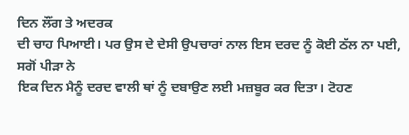ਦਿਨ ਲੌਂਗ ਤੇ ਅਦਰਕ
ਦੀ ਚਾਹ ਪਿਆਈ। ਪਰ ਉਸ ਦੇ ਦੇਸੀ ਉਪਚਾਰਾਂ ਨਾਲ ਇਸ ਦਰਦ ਨੂੰ ਕੋਈ ਠੱਲ ਨਾ ਪਈ, ਸਗੋਂ ਪੀੜਾ ਨੇ
ਇਕ ਦਿਨ ਮੈਨੂੰ ਦਰਦ ਵਾਲੀ ਥਾਂ ਨੂੰ ਦਬਾਉਣ ਲਈ ਮਜ਼ਬੂਰ ਕਰ ਦਿਤਾ। ਟੋਹਣ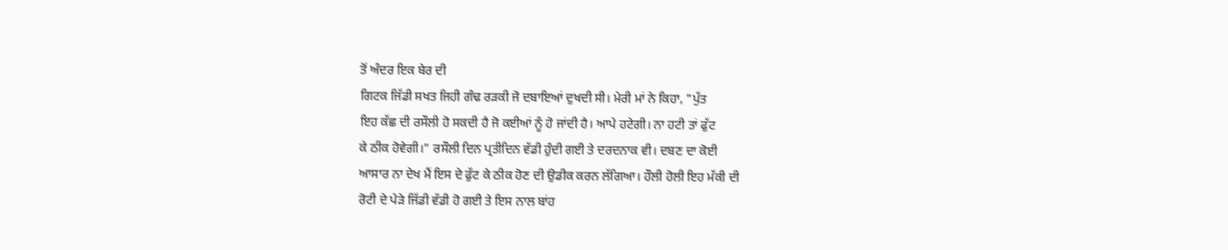ਤੋਂ ਅੰਦਰ ਇਕ ਬੇਰ ਦੀ
ਗਿਟਕ ਜਿੱਡੀ ਸਖਤ ਜਿਹੀ ਗੰਢ ਰੜਕੀ ਜੋ ਦਬਾਇਆਂ ਦੁਖਦੀ ਸੀ। ਮੇਰੀ ਮਾਂ ਨੇ ਕਿਹਾ, "ਪੁੱਤ
ਇਹ ਕੱਛ ਦੀ ਰਸੌਲੀ ਹੋ ਸਕਦੀ ਹੈ ਜੋ ਕਈਆਂ ਨੂੰ ਹੋ ਜਾਂਦੀ ਹੈ। ਆਪੇ ਹਟੇਗੀ। ਨਾ ਹਟੀ ਤਾਂ ਫੁੱਟ
ਕੇ ਠੀਕ ਹੋਵੇਗੀ।" ਰਸੌਲੀ ਦਿਨ ਪ੍ਰਤੀਦਿਨ ਵੱਡੀ ਹੁੰਦੀ ਗਈ ਤੇ ਦਰਦਨਾਕ ਵੀ। ਦਬਣ ਦਾ ਕੋਈ
ਆਸਾਰ ਨਾ ਦੇਖ ਮੈਂ ਇਸ ਦੇ ਫੁੱਟ ਕੇ ਠੀਕ ਹੋਣ ਦੀ ਉਡੀਕ ਕਰਨ ਲੱਗਿਆ। ਹੌਲੀ ਹੋਲੀ ਇਹ ਮੱਕੀ ਦੀ
ਰੋਟੀ ਦੇ ਪੇੜੇ ਜਿੱਡੀ ਵੱਡੀ ਹੋ ਗਈ ਤੇ ਇਸ ਨਾਲ ਬਾਂਹ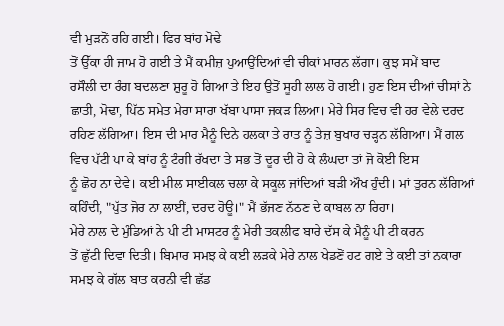ਵੀ ਮੁੜਨੋਂ ਰਹਿ ਗਈ। ਫਿਰ ਬਾਂਹ ਮੋਢੇ
ਤੋਂ ਉੱਕਾ ਹੀ ਜਾਮ ਹੋ ਗਈ ਤੇ ਮੈਂ ਕਮੀਜ਼ ਪੁਆਉਂਦਿਆਂ ਵੀ ਚੀਕਾਂ ਮਾਰਨ ਲੱਗਾ। ਕੁਝ ਸਮੇਂ ਬਾਦ
ਰਸੌਲੀ ਦਾ ਰੰਗ ਬਦਲਣਾ ਸ਼ੁਰੂ ਹੋ ਗਿਆ ਤੇ ਇਹ ਉਤੋਂ ਸੂਹੀ ਲਾਲ ਹੋ ਗਈ। ਹੁਣ ਇਸ ਦੀਆਂ ਚੀਸਾਂ ਨੇ
ਛਾਤੀ, ਮੋਢਾ, ਪਿੱਠ ਸਮੇਤ ਮੇਰਾ ਸਾਰਾ ਖੱਬਾ ਪਾਸਾ ਜਕੜ ਲਿਆ। ਮੇਰੇ ਸਿਰ ਵਿਚ ਵੀ ਹਰ ਵੇਲੇ ਦਰਦ
ਰਹਿਣ ਲੱਗਿਆ। ਇਸ ਦੀ ਮਾਰ ਮੈਨੂੰ ਦਿਨੇ ਹਲਕਾ ਤੇ ਰਾਤ ਨੂੰ ਤੇਜ਼ ਬੁਖਾਰ ਚੜ੍ਹਨ ਲੱਗਿਆ। ਮੈਂ ਗਲ
ਵਿਚ ਪੱਟੀ ਪਾ ਕੇ ਬਾਂਹ ਨੂੰ ਟੰਗੀ ਰੱਖਦਾ ਤੇ ਸਭ ਤੋਂ ਦੂਰ ਦੀ ਹੋ ਕੇ ਲੰਘਦਾ ਤਾਂ ਜੋ ਕੋਈ ਇਸ
ਨੂੰ ਛੋਹ ਨਾ ਦੇਵੇ। ਕਈ ਮੀਲ ਸਾਈਕਲ ਚਲਾ ਕੇ ਸਕੂਲ ਜਾਂਦਿਆਂ ਬੜੀ ਔਖ ਹੁੰਦੀ। ਮਾਂ ਤੁਰਨ ਲੱਗਿਆਂ
ਕਹਿੰਦੀ, "ਪੁੱਤ ਜੋਰ ਨਾ ਲਾਈਂ, ਦਰਦ ਹੋਊ।" ਮੈਂ ਭੱਜਣ ਨੱਠਣ ਦੇ ਕਾਬਲ ਨਾ ਰਿਹਾ।
ਮੇਰੇ ਨਾਲ ਦੇ ਮੁੰਡਿਆਂ ਨੇ ਪੀ ਟੀ ਮਾਸਟਰ ਨੂੰ ਮੇਰੀ ਤਕਲੀਫ ਬਾਰੇ ਦੱਸ ਕੇ ਮੈਨੂੰ ਪੀ ਟੀ ਕਰਨ
ਤੋਂ ਛੁੱਟੀ ਦਿਵਾ ਦਿਤੀ। ਬਿਮਾਰ ਸਮਝ ਕੇ ਕਈ ਲੜਕੇ ਮੇਰੇ ਨਾਲ ਖੇਡਣੋਂ ਹਟ ਗਏ ਤੇ ਕਈ ਤਾਂ ਨਕਾਰਾ
ਸਮਝ ਕੇ ਗੱਲ ਬਾਤ ਕਰਨੀ ਵੀ ਛੱਡ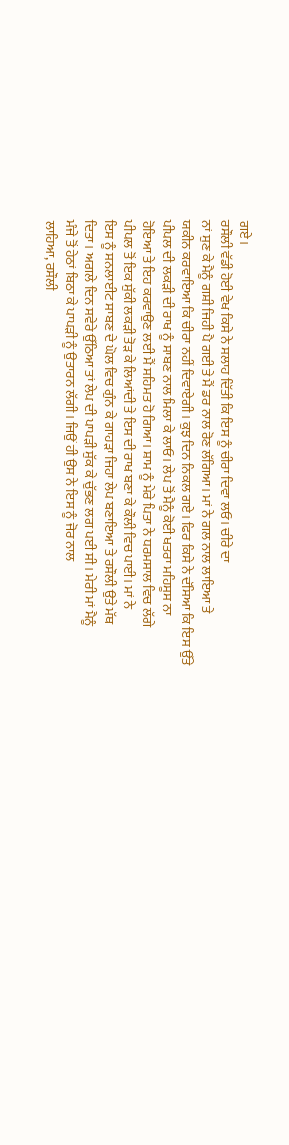ਗਏ।
ਰਸੌਲੀ ਵੱਡੀ ਹੋਈ ਵੇਖ ਕਿਸੇ ਨੇ ਸਲਾਹ ਦਿੱਤੀ ਕਿ ਇਸ ਨੂੰ ਚੀਰਾ ਦਿਵਾ ਲਓ। ਚੀਰੇ ਦਾ
ਨਾਂ ਸੁਣ ਕੇ ਮੈਨੂੰ ਗਸ਼ੀ ਜਿਹੀ ਪੈ ਗਈ ਤੇ ਮੈਂ ਡਰ ਨਾਲ ਰੋਣ ਲੱਗਿਆ। ਮਾਂ ਨੇ ਗਲ ਨਾਲ ਲਾਇਆ ਤੇ
ਯਕੀਨ ਕਰਵਾਇਆ ਕਿ ਚੀਰਾ ਨਹੀਂ ਦਿਵਾਏਗੀ। ਕੁਝ ਦਿਨ ਨਿਕਲ ਗਏ। ਫਿਰ ਕਿਸੇ ਨੇ ਦੱਸਿਆ ਕਿ ਇਸ ਉੱਤੇ
ਪੀਪਲ ਦੀ ਲਕੜੀ ਦੀ ਰਾਖ ਨੂੰ ਸਾਬਣ ਨਾਲ ਮਿਲਾ ਕੇ ਲਾਓ। ਲੇਪ ਤੋਂ ਮੈਨੂੰ ਕੋਈ ਖਤਰਾ ਮਹਿਸੂਸ ਨਾ
ਹੋਇਆ ਤੇ ਇਹ ਕਰਵਾਉਣ ਲਈ ਮੈਂ ਸਹਿਮਤ ਹੋ ਗਿਆ। ਸ਼ਾਮ ਨੂੰ ਮੇਰੇ ਪਿਤਾ ਨੇ ਧਰਮਸਾਲ ਵਿਚ ਲੱਗੇ
ਪੀਪਲ ਤੋਂ ਇਕ ਸੁੱਕੀ ਲਕੜੀ ਤੋੜ ਕੇ ਲਿਆਂਦੀ ਤੇ ਇਸ ਦੀ ਰਾਖ ਬਣਾ ਕੇ ਕੌਲੀ ਵਿਚ ਪਾਈ। ਮਾਂ ਨੇ
ਇਸ ਨੂੰ ਸਨਲਾਈਟ ਸਾਬਣ ਦੇ ਘੋਲ ਵਿਚ ਗੁੰਨ ਕੇ ਗਾਹੜਾ ਜਿਹਾ ਲੇਪ ਬਣਾਇਆ ਤੇ ਰਸੌਲੀ ਉਤੇ ਮੱਥ
ਦਿਤਾ। ਅਗਲੇ ਦਿਨ ਸਵੇਰੇ ਉੱਠਿਆ ਤਾਂ ਲੇਪ ਦੀ ਪਾਪੜੀ ਸੁੱਕ ਕੇ ਚੁੱਭਣ ਲਗ ਪਈ ਸੀ। ਮੇਰੀ ਮਾਂ ਮੈਨੂੰ
ਮੰਜੇ ਤੋਂ ਹੇਠਾਂ ਬਿਠਾ ਕੇ ਪਾਪੜੀ ਨੂੰ ਉਤਾਰਨ ਲੱਗੀ। ਜਿਉਂ ਹੀ ਉਸ ਨੇ ਇਸ ਨੂੰ ਜੋਰ ਨਾਲ
ਲਾਹਿਆ, ਰਸੌਲੀ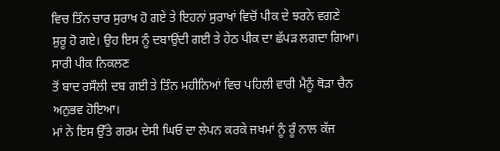ਵਿਚ ਤਿੰਨ ਚਾਰ ਸੁਰਾਖ ਹੋ ਗਏ ਤੇ ਇਹਨਾਂ ਸੁਰਾਖਾਂ ਵਿਚੋਂ ਪੀਕ ਦੇ ਝਰਨੇ ਵਗਣੇ
ਸ਼ੁਰੂ ਹੋ ਗਏ। ਉਹ ਇਸ ਨੂੰ ਦਬਾਉਂਦੀ ਗਈ ਤੇ ਹੇਠ ਪੀਕ ਦਾ ਛੱਪੜ ਲਗਦਾ ਗਿਆ। ਸਾਰੀ ਪੀਕ ਨਿਕਲਣ
ਤੋਂ ਬਾਦ ਰਸੌਲੀ ਦਬ ਗਈ ਤੇ ਤਿੰਨ ਮਹੀਨਿਆਂ ਵਿਚ ਪਹਿਲੀ ਵਾਰੀ ਮੈਨੂੰ ਥੋੜਾ ਚੈਨ ਅਨੁਭਵ ਹੋਇਆ।
ਮਾਂ ਨੇ ਇਸ ਉੱਤੇ ਗਰਮ ਦੇਸੀ ਘਿਓ ਦਾ ਲੇਪਨ ਕਰਕੇ ਜਖਮਾਂ ਨੂੰ ਰੂੰ ਨਾਲ ਕੱਜ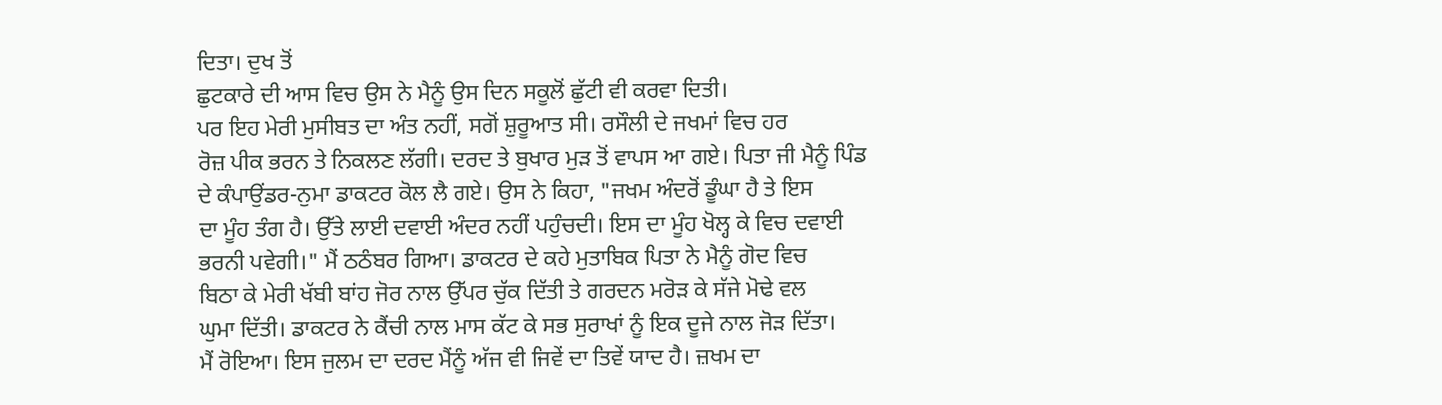ਦਿਤਾ। ਦੁਖ ਤੋਂ
ਛੁਟਕਾਰੇ ਦੀ ਆਸ ਵਿਚ ਉਸ ਨੇ ਮੈਨੂੰ ਉਸ ਦਿਨ ਸਕੂਲੋਂ ਛੁੱਟੀ ਵੀ ਕਰਵਾ ਦਿਤੀ।
ਪਰ ਇਹ ਮੇਰੀ ਮੁਸੀਬਤ ਦਾ ਅੰਤ ਨਹੀਂ, ਸਗੋਂ ਸ਼ੁਰੂਆਤ ਸੀ। ਰਸੌਲੀ ਦੇ ਜਖਮਾਂ ਵਿਚ ਹਰ
ਰੋਜ਼ ਪੀਕ ਭਰਨ ਤੇ ਨਿਕਲਣ ਲੱਗੀ। ਦਰਦ ਤੇ ਬੁਖਾਰ ਮੁੜ ਤੋਂ ਵਾਪਸ ਆ ਗਏ। ਪਿਤਾ ਜੀ ਮੈਨੂੰ ਪਿੰਡ
ਦੇ ਕੰਪਾਉਂਡਰ-ਨੁਮਾ ਡਾਕਟਰ ਕੋਲ ਲੈ ਗਏ। ਉਸ ਨੇ ਕਿਹਾ, "ਜਖਮ ਅੰਦਰੋਂ ਡੂੰਘਾ ਹੈ ਤੇ ਇਸ
ਦਾ ਮੂੰਹ ਤੰਗ ਹੈ। ਉੱਤੇ ਲਾਈ ਦਵਾਈ ਅੰਦਰ ਨਹੀਂ ਪਹੁੰਚਦੀ। ਇਸ ਦਾ ਮੂੰਹ ਖੋਲ੍ਹ ਕੇ ਵਿਚ ਦਵਾਈ
ਭਰਨੀ ਪਵੇਗੀ।" ਮੈਂ ਠਠੰਬਰ ਗਿਆ। ਡਾਕਟਰ ਦੇ ਕਹੇ ਮੁਤਾਬਿਕ ਪਿਤਾ ਨੇ ਮੈਨੂੰ ਗੋਦ ਵਿਚ
ਬਿਠਾ ਕੇ ਮੇਰੀ ਖੱਬੀ ਬਾਂਹ ਜੋਰ ਨਾਲ ਉੱਪਰ ਚੁੱਕ ਦਿੱਤੀ ਤੇ ਗਰਦਨ ਮਰੋੜ ਕੇ ਸੱਜੇ ਮੋਢੇ ਵਲ
ਘੁਮਾ ਦਿੱਤੀ। ਡਾਕਟਰ ਨੇ ਕੈਂਚੀ ਨਾਲ ਮਾਸ ਕੱਟ ਕੇ ਸਭ ਸੁਰਾਖਾਂ ਨੂੰ ਇਕ ਦੂਜੇ ਨਾਲ ਜੋੜ ਦਿੱਤਾ।
ਮੈਂ ਰੋਇਆ। ਇਸ ਜੁਲਮ ਦਾ ਦਰਦ ਮੈਂਨੂੰ ਅੱਜ ਵੀ ਜਿਵੇਂ ਦਾ ਤਿਵੇਂ ਯਾਦ ਹੈ। ਜ਼ਖਮ ਦਾ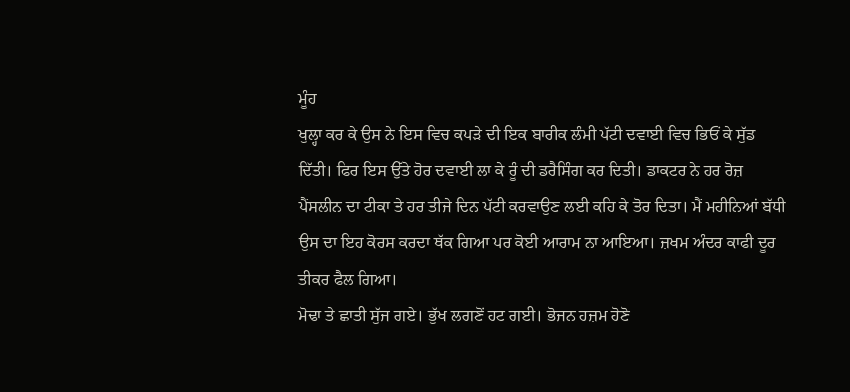ਮੂੰਹ
ਖੁਲ੍ਹਾ ਕਰ ਕੇ ਉਸ ਨੇ ਇਸ ਵਿਚ ਕਪੜੇ ਦੀ ਇਕ ਬਾਰੀਕ ਲੰਮੀ ਪੱਟੀ ਦਵਾਈ ਵਿਚ ਭਿਓਂ ਕੇ ਸੁੱਡ
ਦਿੱਤੀ। ਫਿਰ ਇਸ ਉੱਤੇ ਹੋਰ ਦਵਾਈ ਲਾ ਕੇ ਰੂੰ ਦੀ ਡਰੈਸਿੰਗ ਕਰ ਦਿਤੀ। ਡਾਕਟਰ ਨੇ ਹਰ ਰੋਜ਼
ਪੈਂਸਲੀਨ ਦਾ ਟੀਕਾ ਤੇ ਹਰ ਤੀਜੇ ਦਿਨ ਪੱਟੀ ਕਰਵਾਉਣ ਲਈ ਕਹਿ ਕੇ ਤੋਰ ਦਿਤਾ। ਮੈਂ ਮਹੀਨਿਆਂ ਬੱਧੀ
ਉਸ ਦਾ ਇਹ ਕੋਰਸ ਕਰਦਾ ਥੱਕ ਗਿਆ ਪਰ ਕੋਈ ਆਰਾਮ ਨਾ ਆਇਆ। ਜ਼ਖਮ ਅੰਦਰ ਕਾਫੀ ਦੂਰ ਤੀਕਰ ਫੈਲ ਗਿਆ।
ਮੋਢਾ ਤੇ ਛਾਤੀ ਸੁੱਜ ਗਏ। ਭੁੱਖ ਲਗਣੋਂ ਹਟ ਗਈ। ਭੋਜਨ ਹਜ਼ਮ ਹੋਣੋ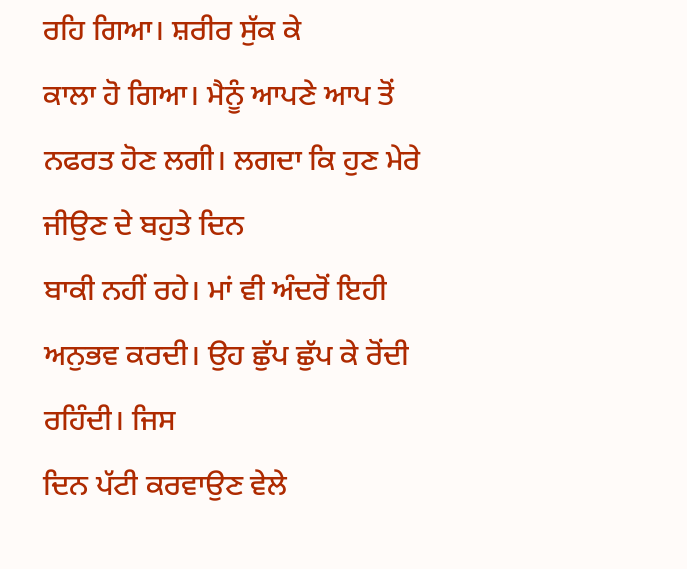ਰਹਿ ਗਿਆ। ਸ਼ਰੀਰ ਸੁੱਕ ਕੇ
ਕਾਲਾ ਹੋ ਗਿਆ। ਮੈਨੂੰ ਆਪਣੇ ਆਪ ਤੋਂ ਨਫਰਤ ਹੋਣ ਲਗੀ। ਲਗਦਾ ਕਿ ਹੁਣ ਮੇਰੇ ਜੀਉਣ ਦੇ ਬਹੁਤੇ ਦਿਨ
ਬਾਕੀ ਨਹੀਂ ਰਹੇ। ਮਾਂ ਵੀ ਅੰਦਰੋਂ ਇਹੀ ਅਨੁਭਵ ਕਰਦੀ। ਉਹ ਛੁੱਪ ਛੁੱਪ ਕੇ ਰੋਂਦੀ ਰਹਿੰਦੀ। ਜਿਸ
ਦਿਨ ਪੱਟੀ ਕਰਵਾਉਣ ਵੇਲੇ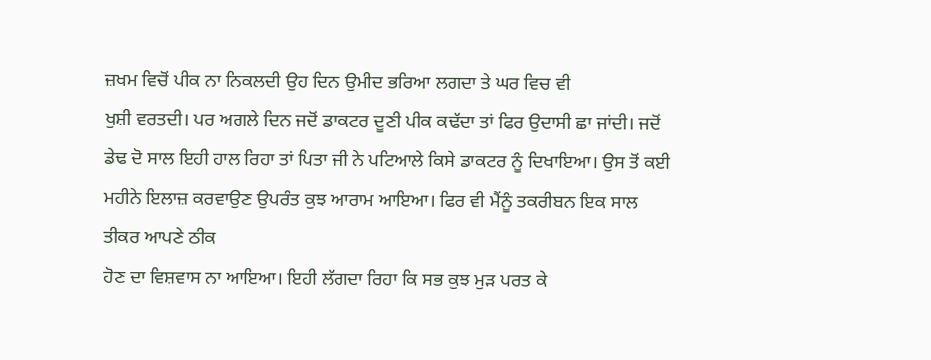ਜ਼ਖਮ ਵਿਚੋਂ ਪੀਕ ਨਾ ਨਿਕਲਦੀ ਉਹ ਦਿਨ ਉਮੀਦ ਭਰਿਆ ਲਗਦਾ ਤੇ ਘਰ ਵਿਚ ਵੀ
ਖੁਸ਼ੀ ਵਰਤਦੀ। ਪਰ ਅਗਲੇ ਦਿਨ ਜਦੋਂ ਡਾਕਟਰ ਦੂਣੀ ਪੀਕ ਕਢੱਦਾ ਤਾਂ ਫਿਰ ਉਦਾਸੀ ਛਾ ਜਾਂਦੀ। ਜਦੋਂ
ਡੇਢ ਦੋ ਸਾਲ ਇਹੀ ਹਾਲ ਰਿਹਾ ਤਾਂ ਪਿਤਾ ਜੀ ਨੇ ਪਟਿਆਲੇ ਕਿਸੇ ਡਾਕਟਰ ਨੂੰ ਦਿਖਾਇਆ। ਉਸ ਤੋਂ ਕਈ
ਮਹੀਨੇ ਇਲਾਜ਼ ਕਰਵਾਉਣ ਉਪਰੰਤ ਕੁਝ ਆਰਾਮ ਆਇਆ। ਫਿਰ ਵੀ ਮੈਂਨੂੰ ਤਕਰੀਬਨ ਇਕ ਸਾਲ ਤੀਕਰ ਆਪਣੇ ਠੀਕ
ਹੋਣ ਦਾ ਵਿਸ਼ਵਾਸ ਨਾ ਆਇਆ। ਇਹੀ ਲੱਗਦਾ ਰਿਹਾ ਕਿ ਸਭ ਕੁਝ ਮੁੜ ਪਰਤ ਕੇ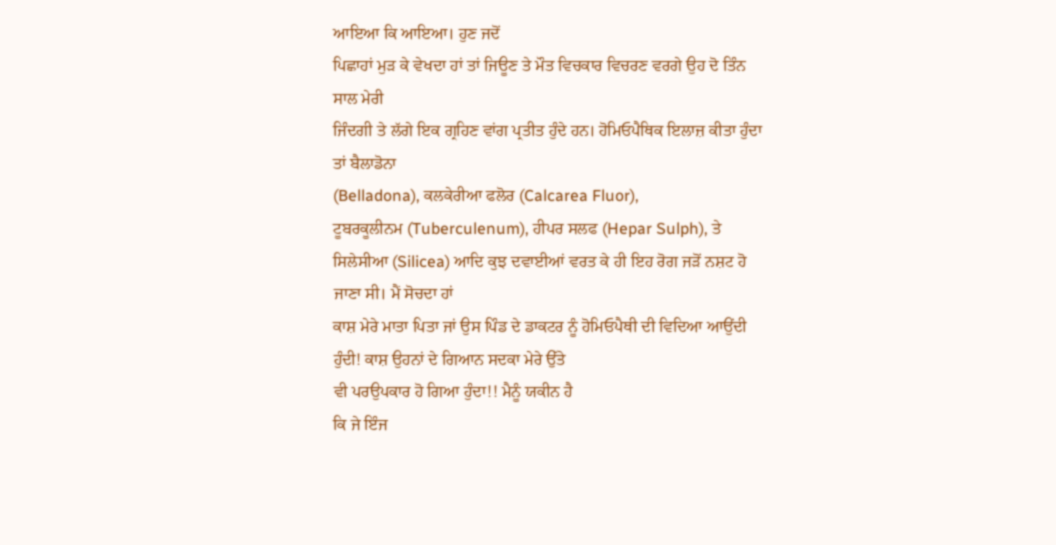ਆਇਆ ਕਿ ਆਇਆ। ਹੁਣ ਜਦੋਂ
ਪਿਛਾਹਾਂ ਮੁੜ ਕੇ ਵੇਖਦਾ ਹਾਂ ਤਾਂ ਜਿਊਣ ਤੇ ਮੌਤ ਵਿਚਕਾਰ ਵਿਚਰਣ ਵਰਗੇ ਉਹ ਦੋ ਤਿੰਨ ਸਾਲ ਮੇਰੀ
ਜਿੰਦਗੀ ਤੇ ਲੱਗੇ ਇਕ ਗ੍ਰਹਿਣ ਵਾਂਗ ਪ੍ਰਤੀਤ ਹੁੰਦੇ ਹਨ। ਹੋਮਿਓਪੈਥਿਕ ਇਲਾਜ਼ ਕੀਤਾ ਹੁੰਦਾ ਤਾਂ ਬੈਲਾਡੋਨਾ
(Belladona), ਕਲਕੇਰੀਆ ਫਲੋਰ (Calcarea Fluor),
ਟੂਬਰਕੂਲੀਨਮ (Tuberculenum), ਹੀਪਰ ਸਲਫ (Hepar Sulph), ਤੇ ਸਿਲੇਸੀਆ (Silicea) ਆਦਿ ਕੁਝ ਦਵਾਈਆਂ ਵਰਤ ਕੇ ਹੀ ਇਹ ਰੋਗ ਜੜੋਂ ਨਸ਼ਟ ਹੋ ਜਾਣਾ ਸੀ। ਮੈਂ ਸੋਚਦਾ ਹਾਂ
ਕਾਸ਼ ਮੇਰੇ ਮਾਤਾ ਪਿਤਾ ਜਾਂ ਉਸ ਪਿੰਡ ਦੇ ਡਾਕਟਰ ਨੂੰ ਹੋਮਿਓਪੈਥੀ ਦੀ ਵਿਦਿਆ ਆਉਂਦੀ
ਹੁੰਦੀ! ਕਾਸ਼ ਉਹਨਾਂ ਦੇ ਗਿਆਨ ਸਦਕਾ ਮੇਰੇ ਉੱਤੇ
ਵੀ ਪਰਉਪਕਾਰ ਹੋ ਗਿਆ ਹੁੰਦਾ!! ਮੈਨੂੰ ਯਕੀਨ ਹੈ
ਕਿ ਜੇ ਇੰਜ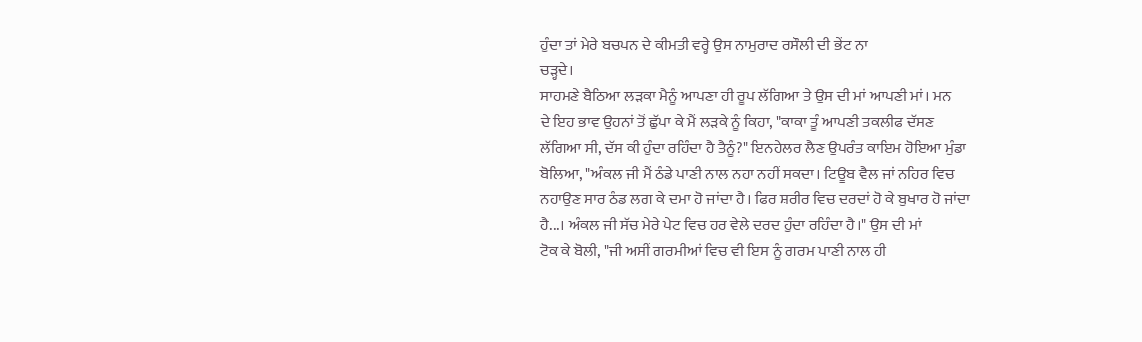ਹੁੰਦਾ ਤਾਂ ਮੇਰੇ ਬਚਪਨ ਦੇ ਕੀਮਤੀ ਵਰ੍ਹੇ ਉਸ ਨਾਮੁਰਾਦ ਰਸੌਲੀ ਦੀ ਭੇਂਟ ਨਾ
ਚੜ੍ਹਦੇ।
ਸਾਹਮਣੇ ਬੈਠਿਆ ਲੜਕਾ ਮੈਨੂੰ ਆਪਣਾ ਹੀ ਰੂਪ ਲੱਗਿਆ ਤੇ ਉਸ ਦੀ ਮਾਂ ਆਪਣੀ ਮਾਂ। ਮਨ
ਦੇ ਇਹ ਭਾਵ ਉਹਨਾਂ ਤੋਂ ਛੁੱਪਾ ਕੇ ਮੈਂ ਲੜਕੇ ਨੂੰ ਕਿਹਾ, "ਕਾਕਾ ਤੂੰ ਆਪਣੀ ਤਕਲੀਫ ਦੱਸਣ
ਲੱਗਿਆ ਸੀ, ਦੱਸ ਕੀ ਹੁੰਦਾ ਰਹਿੰਦਾ ਹੈ ਤੈਨੂੰ?" ਇਨਹੇਲਰ ਲੈਣ ਉਪਰੰਤ ਕਾਇਮ ਹੋਇਆ ਮੁੰਡਾ
ਬੋਲਿਆ, "ਅੰਕਲ ਜੀ ਮੈਂ ਠੰਡੇ ਪਾਣੀ ਨਾਲ ਨਹਾ ਨਹੀਂ ਸਕਦਾ। ਟਿਊਬ ਵੈਲ ਜਾਂ ਨਹਿਰ ਵਿਚ
ਨਹਾਉਣ ਸਾਰ ਠੰਡ ਲਗ ਕੇ ਦਮਾ ਹੋ ਜਾਂਦਾ ਹੈ। ਫਿਰ ਸ਼ਰੀਰ ਵਿਚ ਦਰਦਾਂ ਹੋ ਕੇ ਬੁਖਾਰ ਹੋ ਜਾਂਦਾ
ਹੈ...। ਅੰਕਲ ਜੀ ਸੱਚ ਮੇਰੇ ਪੇਟ ਵਿਚ ਹਰ ਵੇਲੇ ਦਰਦ ਹੁੰਦਾ ਰਹਿੰਦਾ ਹੈ।" ਉਸ ਦੀ ਮਾਂ
ਟੋਕ ਕੇ ਬੋਲੀ, "ਜੀ ਅਸੀਂ ਗਰਮੀਆਂ ਵਿਚ ਵੀ ਇਸ ਨੂੰ ਗਰਮ ਪਾਣੀ ਨਾਲ ਹੀ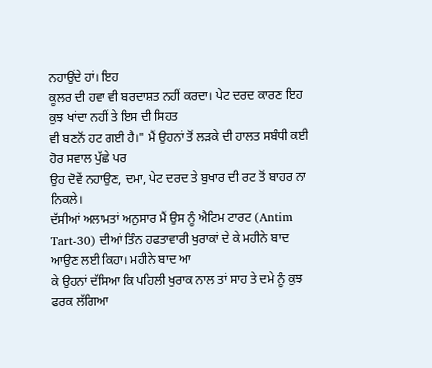ਨਹਾਉਂਦੇ ਹਾਂ। ਇਹ
ਕੂਲਰ ਦੀ ਹਵਾ ਵੀ ਬਰਦਾਸ਼ਤ ਨਹੀਂ ਕਰਦਾ। ਪੇਟ ਦਰਦ ਕਾਰਣ ਇਹ ਕੁਝ ਖਾਂਦਾ ਨਹੀਂ ਤੇ ਇਸ ਦੀ ਸਿਹਤ
ਵੀ ਬਣਨੋਂ ਹਟ ਗਈ ਹੈ।" ਮੈਂ ਉਹਨਾਂ ਤੋਂ ਲੜਕੇ ਦੀ ਹਾਲਤ ਸਬੰਧੀ ਕਈ ਹੋਰ ਸਵਾਲ ਪੁੱਛੇ ਪਰ
ਉਹ ਦੋਵੇਂ ਨਹਾਉਣ, ਦਮਾ, ਪੇਟ ਦਰਦ ਤੇ ਬੁਖਾਰ ਦੀ ਰਟ ਤੋਂ ਬਾਹਰ ਨਾ ਨਿਕਲੇ।
ਦੱਸੀਆਂ ਅਲਾਮਤਾਂ ਅਨੁਸਾਰ ਮੈਂ ਉਸ ਨੂੰ ਐਟਿਮ ਟਾਰਟ (Antim Tart-30) ਦੀਆਂ ਤਿੰਨ ਹਫਤਾਵਾਰੀ ਖੁਰਾਕਾਂ ਦੇ ਕੇ ਮਹੀਨੇ ਬਾਦ ਆਉਣ ਲਈ ਕਿਹਾ। ਮਹੀਨੇ ਬਾਦ ਆ
ਕੇ ਉਹਨਾਂ ਦੱਸਿਆ ਕਿ ਪਹਿਲੀ ਖੁਰਾਕ ਨਾਲ ਤਾਂ ਸਾਹ ਤੇ ਦਮੇ ਨੂੰ ਕੁਝ ਫਰਕ ਲੱਗਿਆ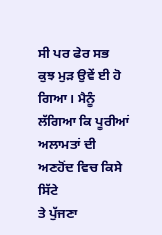ਸੀ ਪਰ ਫੇਰ ਸਭ
ਕੁਝ ਮੁੜ ਉਵੇਂ ਈ ਹੋ ਗਿਆ। ਮੈਨੂੰ ਲੱਗਿਆ ਕਿ ਪੂਰੀਆਂ ਅਲਾਮਤਾਂ ਦੀ ਅਣਹੋਂਦ ਵਿਚ ਕਿਸੇ ਸਿੱਟੇ
ਤੇ ਪੁੱਜਣਾ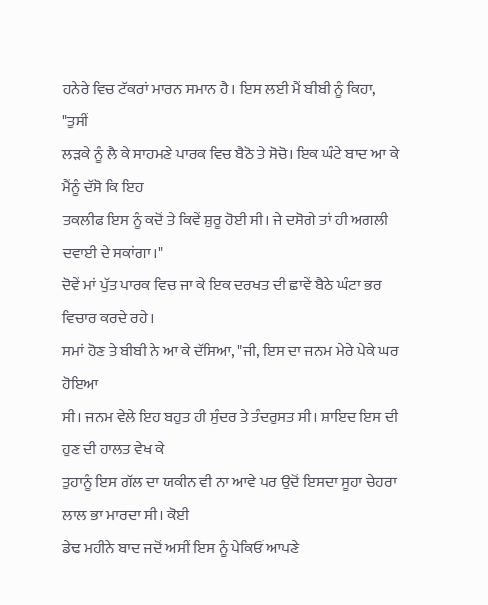ਹਨੇਰੇ ਵਿਚ ਟੱਕਰਾਂ ਮਾਰਨ ਸਮਾਨ ਹੈ। ਇਸ ਲਈ ਮੈਂ ਬੀਬੀ ਨੂੰ ਕਿਹਾ, "ਤੁਸੀਂ
ਲੜਕੇ ਨੂੰ ਲੈ ਕੇ ਸਾਹਮਣੇ ਪਾਰਕ ਵਿਚ ਬੈਠੋ ਤੇ ਸੋਚੋ। ਇਕ ਘੰਟੇ ਬਾਦ ਆ ਕੇ ਮੈਂਨੂੰ ਦੱਸੋ ਕਿ ਇਹ
ਤਕਲੀਫ ਇਸ ਨੂੰ ਕਦੋਂ ਤੇ ਕਿਵੇਂ ਸ਼ੁਰੂ ਹੋਈ ਸੀ। ਜੇ ਦਸੋਗੇ ਤਾਂ ਹੀ ਅਗਲੀ ਦਵਾਈ ਦੇ ਸਕਾਂਗਾ।"
ਦੋਵੇਂ ਮਾਂ ਪੁੱਤ ਪਾਰਕ ਵਿਚ ਜਾ ਕੇ ਇਕ ਦਰਖਤ ਦੀ ਛਾਵੇਂ ਬੈਠੇ ਘੰਟਾ ਭਰ ਵਿਚਾਰ ਕਰਦੇ ਰਹੇ।
ਸਮਾਂ ਹੋਣ ਤੇ ਬੀਬੀ ਨੇ ਆ ਕੇ ਦੱਸਿਆ, "ਜੀ, ਇਸ ਦਾ ਜਨਮ ਮੇਰੇ ਪੇਕੇ ਘਰ ਹੋਇਆ
ਸੀ। ਜਨਮ ਵੇਲੇ ਇਹ ਬਹੁਤ ਹੀ ਸੁੰਦਰ ਤੇ ਤੰਦਰੁਸਤ ਸੀ। ਸ਼ਾਇਦ ਇਸ ਦੀ ਹੁਣ ਦੀ ਹਾਲਤ ਵੇਖ ਕੇ
ਤੁਹਾਨੂੰ ਇਸ ਗੱਲ ਦਾ ਯਕੀਨ ਵੀ ਨਾ ਆਵੇ ਪਰ ਉਦੋਂ ਇਸਦਾ ਸੂਹਾ ਚੇਹਰਾ ਲਾਲ ਭਾ ਮਾਰਦਾ ਸੀ। ਕੋਈ
ਡੇਢ ਮਹੀਨੇ ਬਾਦ ਜਦੋਂ ਅਸੀਂ ਇਸ ਨੂੰ ਪੇਕਿਓਂ ਆਪਣੇ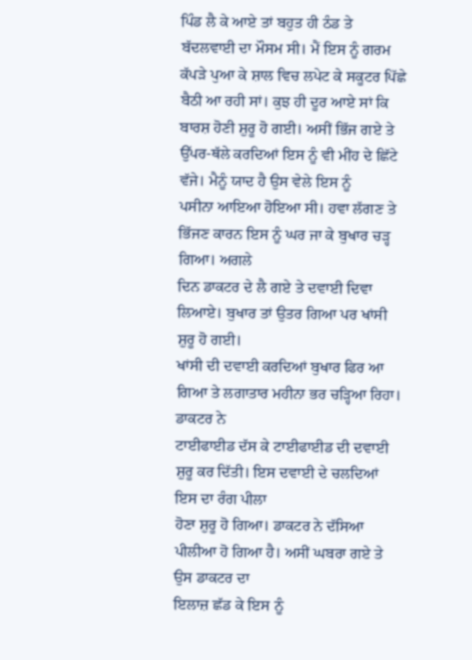ਪਿੰਡ ਲੈ ਕੇ ਆਏ ਤਾਂ ਬਹੁਤ ਹੀ ਠੰਡ ਤੇ
ਬੱਦਲਵਾਈ ਦਾ ਮੌਸਮ ਸੀ। ਮੈਂ ਇਸ ਨੂੰ ਗਰਮ ਕੱਪੜੇ ਪੁਆ ਕੇ ਸ਼ਾਲ ਵਿਚ ਲਪੇਟ ਕੇ ਸਕੂਟਰ ਪਿੱਛੇ
ਬੈਠੀ ਆ ਰਹੀ ਸਾਂ। ਕੁਝ ਹੀ ਦੂਰ ਆਏ ਸਾਂ ਕਿ ਬਾਰਸ਼ ਹੋਣੀ ਸ਼ੁਰੂ ਹੋ ਗਈ। ਅਸੀਂ ਭਿੱਜ ਗਏ ਤੇ
ਉੱਪਰ-ਥੱਲੇ ਕਰਦਿਆਂ ਇਸ ਨੂੰ ਵੀ ਮੀਂਹ ਦੇ ਛਿੱਟੇ ਵੱਜੇ। ਮੈਨੂੰ ਯਾਦ ਹੈ ਉਸ ਵੇਲੇ ਇਸ ਨੂੰ
ਪਸੀਨਾ ਆਇਆ ਹੋਇਆ ਸੀ। ਹਵਾ ਲੱਗਣ ਤੇ ਭਿੱਜਣ ਕਾਰਨ ਇਸ ਨੂੰ ਘਰ ਜਾ ਕੇ ਬੁਖਾਰ ਚੜ੍ਹ ਗਿਆ। ਅਗਲੇ
ਦਿਨ ਡਾਕਟਰ ਦੇ ਲੈ ਗਏ ਤੇ ਦਵਾਈ ਦਿਵਾ ਲਿਆਏ। ਬੁਖਾਰ ਤਾਂ ਉਤਰ ਗਿਆ ਪਰ ਖਾਂਸੀ ਸ਼ੁਰੂ ਹੋ ਗਈ।
ਖਾਂਸੀ ਦੀ ਦਵਾਈ ਕਰਦਿਆਂ ਬੁਖਾਰ ਫਿਰ ਆ ਗਿਆ ਤੇ ਲਗਾਤਾਰ ਮਹੀਨਾ ਭਰ ਚੜ੍ਹਿਆ ਰਿਹਾ। ਡਾਕਟਰ ਨੇ
ਟਾਈਫਾਈਡ ਦੱਸ ਕੇ ਟਾਈਫਾਈਡ ਦੀ ਦਵਾਈ ਸ਼ੁਰੂ ਕਰ ਦਿੱਤੀ। ਇਸ ਦਵਾਈ ਦੇ ਚਲਦਿਆਂ ਇਸ ਦਾ ਰੰਗ ਪੀਲਾ
ਹੋਣਾ ਸ਼ੁਰੂ ਹੋ ਗਿਆ। ਡਾਕਟਰ ਨੇ ਦੱਸਿਆ ਪੀਲੀਆ ਹੋ ਗਿਆ ਹੈ। ਅਸੀਂ ਘਬਰਾ ਗਏ ਤੇ ਉਸ ਡਾਕਟਰ ਦਾ
ਇਲਾਜ਼ ਛੱਡ ਕੇ ਇਸ ਨੂੰ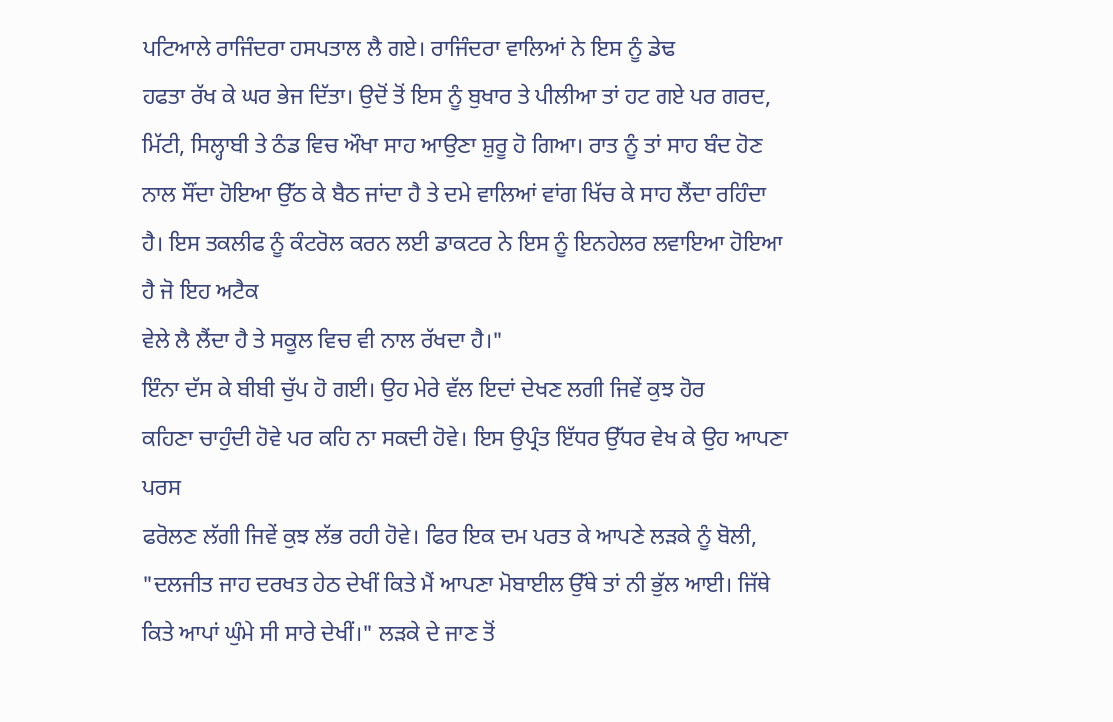ਪਟਿਆਲੇ ਰਾਜਿੰਦਰਾ ਹਸਪਤਾਲ ਲੈ ਗਏ। ਰਾਜਿੰਦਰਾ ਵਾਲਿਆਂ ਨੇ ਇਸ ਨੂੰ ਡੇਢ
ਹਫਤਾ ਰੱਖ ਕੇ ਘਰ ਭੇਜ ਦਿੱਤਾ। ਉਦੋਂ ਤੋਂ ਇਸ ਨੂੰ ਬੁਖਾਰ ਤੇ ਪੀਲੀਆ ਤਾਂ ਹਟ ਗਏ ਪਰ ਗਰਦ,
ਮਿੱਟੀ, ਸਿਲ੍ਹਾਬੀ ਤੇ ਠੰਡ ਵਿਚ ਔਖਾ ਸਾਹ ਆਉਣਾ ਸ਼ੁਰੂ ਹੋ ਗਿਆ। ਰਾਤ ਨੂੰ ਤਾਂ ਸਾਹ ਬੰਦ ਹੋਣ
ਨਾਲ ਸੌਂਦਾ ਹੋਇਆ ਉੱਠ ਕੇ ਬੈਠ ਜਾਂਦਾ ਹੈ ਤੇ ਦਮੇ ਵਾਲਿਆਂ ਵਾਂਗ ਖਿੱਚ ਕੇ ਸਾਹ ਲੈਂਦਾ ਰਹਿੰਦਾ
ਹੈ। ਇਸ ਤਕਲੀਫ ਨੂੰ ਕੰਟਰੋਲ ਕਰਨ ਲਈ ਡਾਕਟਰ ਨੇ ਇਸ ਨੂੰ ਇਨਹੇਲਰ ਲਵਾਇਆ ਹੋਇਆ ਹੈ ਜੋ ਇਹ ਅਟੈਕ
ਵੇਲੇ ਲੈ ਲੈਂਦਾ ਹੈ ਤੇ ਸਕੂਲ ਵਿਚ ਵੀ ਨਾਲ ਰੱਖਦਾ ਹੈ।"
ਇੰਨਾ ਦੱਸ ਕੇ ਬੀਬੀ ਚੁੱਪ ਹੋ ਗਈ। ਉਹ ਮੇਰੇ ਵੱਲ ਇਦਾਂ ਦੇਖਣ ਲਗੀ ਜਿਵੇਂ ਕੁਝ ਹੋਰ
ਕਹਿਣਾ ਚਾਹੁੰਦੀ ਹੋਵੇ ਪਰ ਕਹਿ ਨਾ ਸਕਦੀ ਹੋਵੇ। ਇਸ ਉਪ੍ਰੰਤ ਇੱਧਰ ਉੱਧਰ ਵੇਖ ਕੇ ਉਹ ਆਪਣਾ ਪਰਸ
ਫਰੋਲਣ ਲੱਗੀ ਜਿਵੇਂ ਕੁਝ ਲੱਭ ਰਹੀ ਹੋਵੇ। ਫਿਰ ਇਕ ਦਮ ਪਰਤ ਕੇ ਆਪਣੇ ਲੜਕੇ ਨੂੰ ਬੋਲੀ,
"ਦਲਜੀਤ ਜਾਹ ਦਰਖਤ ਹੇਠ ਦੇਖੀਂ ਕਿਤੇ ਮੈਂ ਆਪਣਾ ਮੋਬਾਈਲ ਉੱਥੇ ਤਾਂ ਨੀ ਭੁੱਲ ਆਈ। ਜਿੱਥੇ
ਕਿਤੇ ਆਪਾਂ ਘੁੰਮੇ ਸੀ ਸਾਰੇ ਦੇਖੀਂ।" ਲੜਕੇ ਦੇ ਜਾਣ ਤੋਂ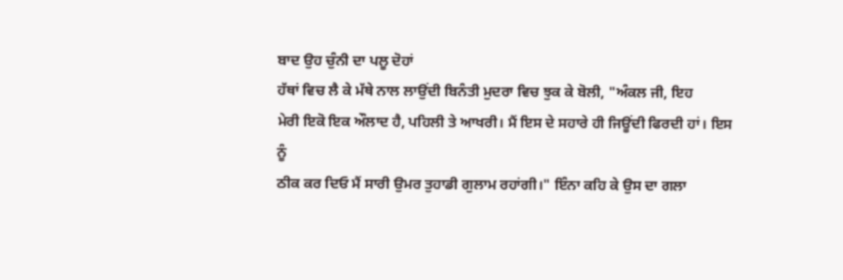ਬਾਦ ਉਹ ਚੁੰਨੀ ਦਾ ਪਲੂ ਦੋਹਾਂ
ਹੱਥਾਂ ਵਿਚ ਲੈ ਕੇ ਮੱਥੇ ਨਾਲ ਲਾਉਂਦੀ ਬਿਨੰਤੀ ਮੁਦਰਾ ਵਿਚ ਝੁਕ ਕੇ ਬੋਲੀ, "ਅੰਕਲ ਜੀ, ਇਹ
ਮੇਰੀ ਇਕੋ ਇਕ ਔਲਾਦ ਹੈ, ਪਹਿਲੀ ਤੇ ਆਖਰੀ। ਮੈਂ ਇਸ ਦੇ ਸਹਾਰੇ ਹੀ ਜਿਊਂਦੀ ਫਿਰਦੀ ਹਾਂ। ਇਸ ਨੂੰ
ਠੀਕ ਕਰ ਦਿਓ ਮੈਂ ਸਾਰੀ ਉਮਰ ਤੁਹਾਡੀ ਗੁਲਾਮ ਰਹਾਂਗੀ।" ਇੰਨਾ ਕਹਿ ਕੇ ਉਸ ਦਾ ਗਲਾ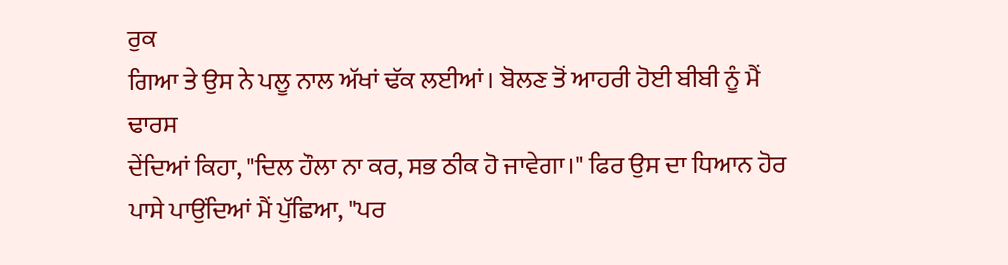ਰੁਕ
ਗਿਆ ਤੇ ਉਸ ਨੇ ਪਲੂ ਨਾਲ ਅੱਖਾਂ ਢੱਕ ਲਈਆਂ। ਬੋਲਣ ਤੋਂ ਆਹਰੀ ਹੋਈ ਬੀਬੀ ਨੂੰ ਮੈਂ ਢਾਰਸ
ਦੇਂਦਿਆਂ ਕਿਹਾ, "ਦਿਲ ਹੌਲਾ ਨਾ ਕਰ, ਸਭ ਠੀਕ ਹੋ ਜਾਵੇਗਾ।" ਫਿਰ ਉਸ ਦਾ ਧਿਆਨ ਹੋਰ
ਪਾਸੇ ਪਾਉਂਦਿਆਂ ਮੈਂ ਪੁੱਛਿਆ, "ਪਰ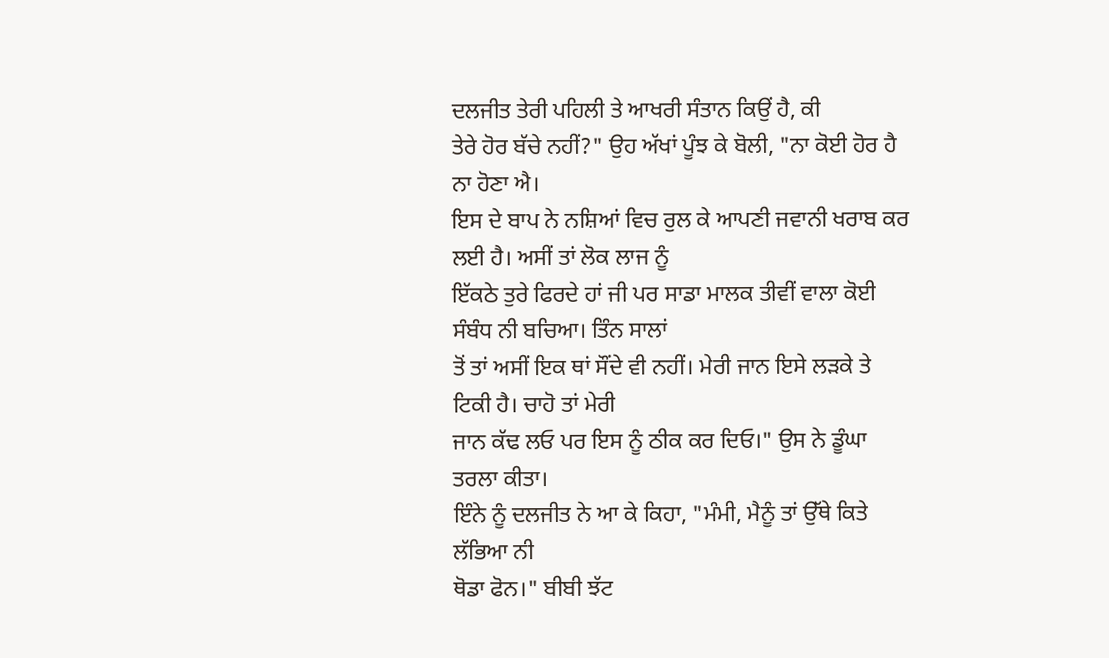ਦਲਜੀਤ ਤੇਰੀ ਪਹਿਲੀ ਤੇ ਆਖਰੀ ਸੰਤਾਨ ਕਿਉਂ ਹੈ, ਕੀ
ਤੇਰੇ ਹੋਰ ਬੱਚੇ ਨਹੀਂ?" ਉਹ ਅੱਖਾਂ ਪੂੰਝ ਕੇ ਬੋਲੀ, "ਨਾ ਕੋਈ ਹੋਰ ਹੈ ਨਾ ਹੋਣਾ ਐ।
ਇਸ ਦੇ ਬਾਪ ਨੇ ਨਸ਼ਿਆਂ ਵਿਚ ਰੁਲ ਕੇ ਆਪਣੀ ਜਵਾਨੀ ਖਰਾਬ ਕਰ ਲਈ ਹੈ। ਅਸੀਂ ਤਾਂ ਲੋਕ ਲਾਜ ਨੂੰ
ਇੱਕਠੇ ਤੁਰੇ ਫਿਰਦੇ ਹਾਂ ਜੀ ਪਰ ਸਾਡਾ ਮਾਲਕ ਤੀਵੀਂ ਵਾਲਾ ਕੋਈ ਸੰਬੰਧ ਨੀ ਬਚਿਆ। ਤਿੰਨ ਸਾਲਾਂ
ਤੋਂ ਤਾਂ ਅਸੀਂ ਇਕ ਥਾਂ ਸੌਂਦੇ ਵੀ ਨਹੀਂ। ਮੇਰੀ ਜਾਨ ਇਸੇ ਲੜਕੇ ਤੇ ਟਿਕੀ ਹੈ। ਚਾਹੋ ਤਾਂ ਮੇਰੀ
ਜਾਨ ਕੱਢ ਲਓ ਪਰ ਇਸ ਨੂੰ ਠੀਕ ਕਰ ਦਿਓ।" ਉਸ ਨੇ ਡੂੰਘਾ ਤਰਲਾ ਕੀਤਾ।
ਇੰਨੇ ਨੂੰ ਦਲਜੀਤ ਨੇ ਆ ਕੇ ਕਿਹਾ, "ਮੰਮੀ, ਮੈਨੂੰ ਤਾਂ ਉੱਥੇ ਕਿਤੇ ਲੱਭਿਆ ਨੀ
ਥੋਡਾ ਫੋਨ।" ਬੀਬੀ ਝੱਟ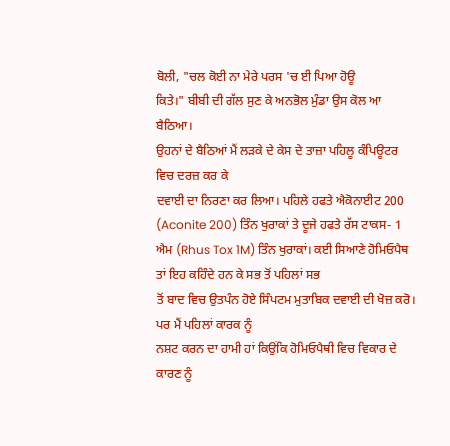ਬੋਲੀ, "ਚਲ ਕੋਈ ਨਾ ਮੇਰੇ ਪਰਸ 'ਚ ਈ ਪਿਆ ਹੋਊ
ਕਿਤੇ।" ਬੀਬੀ ਦੀ ਗੱਲ ਸੁਣ ਕੇ ਅਨਭੋਲ ਮੁੰਡਾ ਉਸ ਕੋਲ ਆ ਬੈਠਿਆ।
ਉਹਨਾਂ ਦੇ ਬੈਠਿਆਂ ਮੈਂ ਲੜਕੇ ਦੇ ਕੇਸ ਦੇ ਤਾਜ਼ਾ ਪਹਿਲੂ ਕੰਪਿਊਟਰ ਵਿਚ ਦਰਜ਼ ਕਰ ਕੇ
ਦਵਾਈ ਦਾ ਨਿਰਣਾ ਕਰ ਲਿਆ। ਪਹਿਲੇ ਹਫਤੇ ਐਕੋਨਾਈਟ 200 (Aconite 200) ਤਿੰਨ ਖੁਰਾਕਾਂ ਤੇ ਦੂਜੇ ਹਫਤੇ ਰੱਸ ਟਾਕਸ- 1 ਐਮ (Rhus Tox 1M) ਤਿੰਨ ਖੁਰਾਕਾਂ। ਕਈ ਸਿਆਣੇ ਹੋਮਿਓਪੈਥ ਤਾਂ ਇਹ ਕਹਿੰਦੇ ਹਨ ਕੇ ਸਭ ਤੋਂ ਪਹਿਲਾਂ ਸਭ
ਤੋਂ ਬਾਦ ਵਿਚ ਉਤਪੰਨ ਹੋਏ ਸਿੰਪਟਮ ਮੁਤਾਬਿਕ ਦਵਾਈ ਦੀ ਖੋਜ਼ ਕਰੋ। ਪਰ ਮੈਂ ਪਹਿਲਾਂ ਕਾਰਕ ਨੂੰ
ਨਸ਼ਟ ਕਰਨ ਦਾ ਹਾਮੀ ਹਾਂ ਕਿਉਂਕਿ ਹੋਮਿਓਪੈਥੀ ਵਿਚ ਵਿਕਾਰ ਦੇ ਕਾਰਣ ਨੂੰ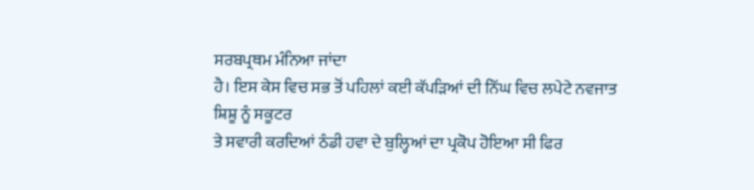ਸਰਬਪ੍ਰਥਮ ਮੰਨਿਆ ਜਾਂਦਾ
ਹੈ। ਇਸ ਕੇਸ ਵਿਚ ਸਭ ਤੋਂ ਪਹਿਲਾਂ ਕਈ ਕੱਪੜਿਆਂ ਦੀ ਨਿੱਘ ਵਿਚ ਲਪੇਟੇ ਨਵਜਾਤ ਸ਼ਿਸ਼ੂ ਨੂੰ ਸਕੂਟਰ
ਤੇ ਸਵਾਰੀ ਕਰਦਿਆਂ ਠੰਡੀ ਹਵਾ ਦੇ ਬੁਲ੍ਹਿਆਂ ਦਾ ਪ੍ਰਕੋਪ ਹੋਇਆ ਸੀ ਫਿਰ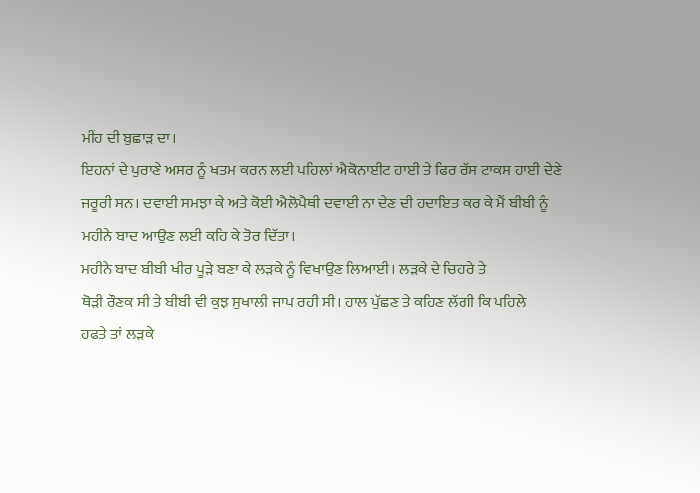ਮੀਂਹ ਦੀ ਬੁਛਾੜ ਦਾ।
ਇਹਨਾਂ ਦੇ ਪੁਰਾਣੇ ਅਸਰ ਨੂੰ ਖਤਮ ਕਰਨ ਲਈ ਪਹਿਲਾਂ ਐਕੋਨਾਈਟ ਹਾਈ ਤੇ ਫਿਰ ਰੱਸ ਟਾਕਸ ਹਾਈ ਦੇਣੇ
ਜਰੂਰੀ ਸਨ। ਦਵਾਈ ਸਮਝਾ ਕੇ ਅਤੇ ਕੋਈ ਐਲੋਪੈਥੀ ਦਵਾਈ ਨਾ ਦੇਣ ਦੀ ਹਦਾਇਤ ਕਰ ਕੇ ਮੈਂ ਬੀਬੀ ਨੂੰ
ਮਹੀਨੇ ਬਾਦ ਆਉਣ ਲਈ ਕਹਿ ਕੇ ਤੋਰ ਦਿੱਤਾ।
ਮਹੀਨੇ ਬਾਦ ਬੀਬੀ ਖੀਰ ਪੂੜੇ ਬਣਾ ਕੇ ਲੜਕੇ ਨੂੰ ਵਿਖਾਉਣ ਲਿਆਈ। ਲੜਕੇ ਦੇ ਚਿਹਰੇ ਤੇ
ਥੋੜੀ ਰੌਣਕ ਸੀ ਤੇ ਬੀਬੀ ਵੀ ਕੁਝ ਸੁਖਾਲੀ ਜਾਪ ਰਹੀ ਸੀ। ਹਾਲ ਪੁੱਛਣ ਤੇ ਕਹਿਣ ਲੱਗੀ ਕਿ ਪਹਿਲੇ
ਹਫਤੇ ਤਾਂ ਲੜਕੇ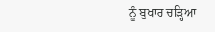ਨੂੰ ਬੁਖਾਰ ਚੜ੍ਹਿਆ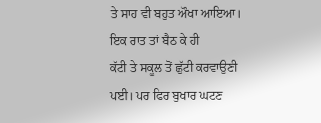ਤੇ ਸਾਹ ਵੀ ਬਹੁਤ ਔਖਾ ਆਇਆ। ਇਕ ਰਾਤ ਤਾਂ ਬੈਠ ਕੇ ਹੀ
ਕੱਟੀ ਤੇ ਸਕੂਲ ਤੋਂ ਛੁੱਟੀ ਕਰਵਾਉਣੀ ਪਈ। ਪਰ ਫਿਰ ਬੁਖਾਰ ਘਟਣ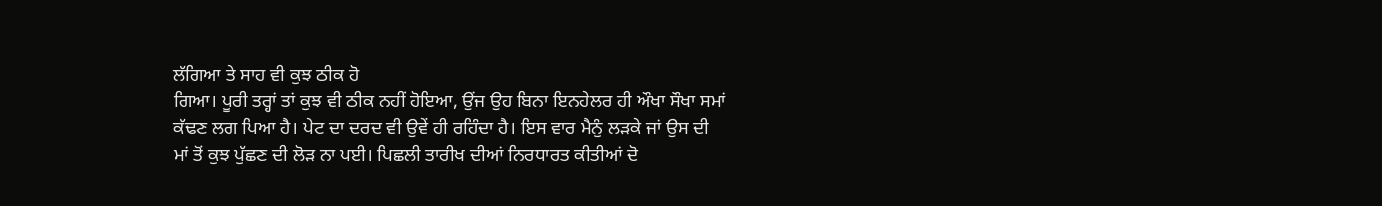ਲੱਗਿਆ ਤੇ ਸਾਹ ਵੀ ਕੁਝ ਠੀਕ ਹੋ
ਗਿਆ। ਪੂਰੀ ਤਰ੍ਹਾਂ ਤਾਂ ਕੁਝ ਵੀ ਠੀਕ ਨਹੀਂ ਹੋਇਆ, ਉਂਜ ਉਹ ਬਿਨਾ ਇਨਹੇਲਰ ਹੀ ਔਖਾ ਸੌਖਾ ਸਮਾਂ
ਕੱਢਣ ਲਗ ਪਿਆ ਹੈ। ਪੇਟ ਦਾ ਦਰਦ ਵੀ ਉਵੇਂ ਹੀ ਰਹਿੰਦਾ ਹੈ। ਇਸ ਵਾਰ ਮੈਨੁੰ ਲੜਕੇ ਜਾਂ ਉਸ ਦੀ
ਮਾਂ ਤੋਂ ਕੁਝ ਪੁੱਛਣ ਦੀ ਲੋੜ ਨਾ ਪਈ। ਪਿਛਲੀ ਤਾਰੀਖ ਦੀਆਂ ਨਿਰਧਾਰਤ ਕੀਤੀਆਂ ਦੋ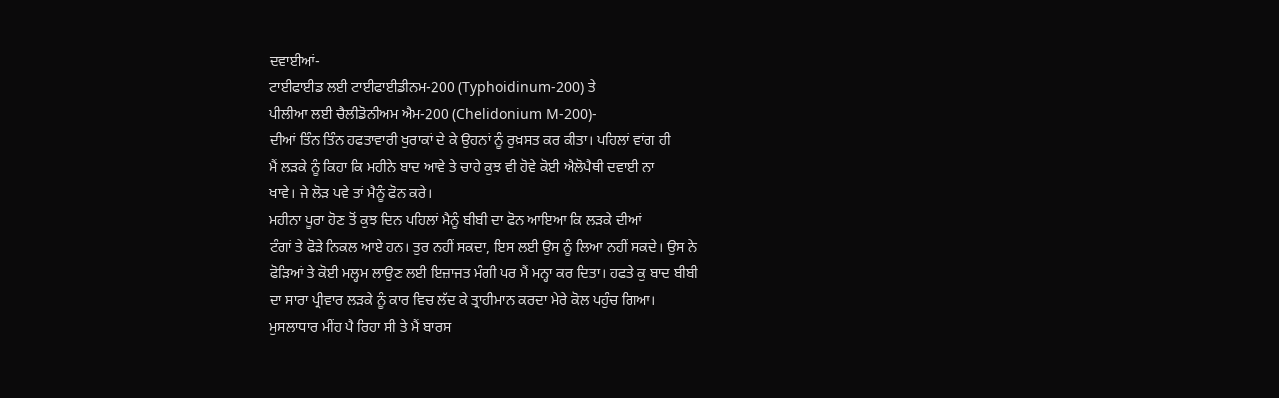ਦਵਾਈਆਂ-
ਟਾਈਫਾਈਡ ਲਈ ਟਾਈਫਾਈਡੀਨਮ-200 (Typhoidinum-200) ਤੇ
ਪੀਲੀਆ ਲਈ ਚੈਲੀਡੋਨੀਅਮ ਐਮ-200 (Chelidonium M-200)-
ਦੀਆਂ ਤਿੰਨ ਤਿੰਨ ਹਫਤਾਵਾਰੀ ਖੁਰਾਕਾਂ ਦੇ ਕੇ ਉਹਨਾਂ ਨੂੰ ਰੁਖ਼ਸਤ ਕਰ ਕੀਤਾ। ਪਹਿਲਾਂ ਵਾਂਗ ਹੀ
ਮੈਂ ਲੜਕੇ ਨੂੰ ਕਿਹਾ ਕਿ ਮਹੀਨੇ ਬਾਦ ਆਵੇ ਤੇ ਚਾਹੇ ਕੁਝ ਵੀ ਹੋਵੇ ਕੋਈ ਐਲੋਪੈਥੀ ਦਵਾਈ ਨਾ
ਖਾਵੇ। ਜੇ ਲੋੜ ਪਵੇ ਤਾਂ ਮੈਨੂੰ ਫੋਨ ਕਰੇ।
ਮਹੀਨਾ ਪੂਰਾ ਹੋਣ ਤੋਂ ਕੁਝ ਦਿਨ ਪਹਿਲਾਂ ਮੈਨੂੰ ਬੀਬੀ ਦਾ ਫੋਨ ਆਇਆ ਕਿ ਲੜਕੇ ਦੀਆਂ
ਟੰਗਾਂ ਤੇ ਫੋੜੇ ਨਿਕਲ ਆਏ ਹਨ। ਤੁਰ ਨਹੀਂ ਸਕਦਾ, ਇਸ ਲਈ ਉਸ ਨੂੰ ਲਿਆ ਨਹੀਂ ਸਕਦੇ। ਉਸ ਨੇ
ਫੋੜਿਆਂ ਤੇ ਕੋਈ ਮਲ੍ਹਮ ਲਾਉਣ ਲਈ ਇਜ਼ਾਜਤ ਮੰਗੀ ਪਰ ਮੈਂ ਮਨ੍ਹਾ ਕਰ ਦਿਤਾ। ਹਫਤੇ ਕੁ ਬਾਦ ਬੀਬੀ
ਦਾ ਸਾਰਾ ਪ੍ਰੀਵਾਰ ਲੜਕੇ ਨੂੰ ਕਾਰ ਵਿਚ ਲੱਦ ਕੇ ਤ੍ਰਾਹੀਮਾਨ ਕਰਦਾ ਮੇਰੇ ਕੋਲ ਪਹੁੰਚ ਗਿਆ।
ਮੁਸਲਾਧਾਰ ਮੀਂਹ ਪੈ ਰਿਹਾ ਸੀ ਤੇ ਮੈਂ ਬਾਰਸ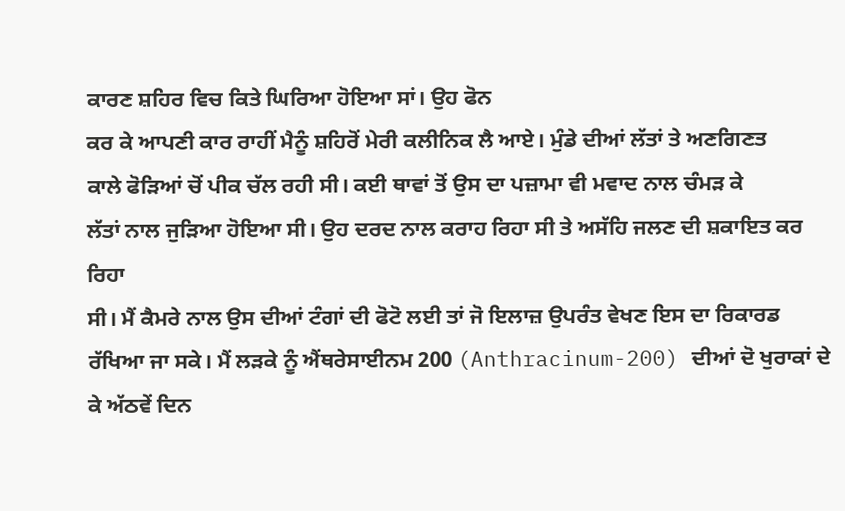ਕਾਰਣ ਸ਼ਹਿਰ ਵਿਚ ਕਿਤੇ ਘਿਰਿਆ ਹੋਇਆ ਸਾਂ। ਉਹ ਫੋਨ
ਕਰ ਕੇ ਆਪਣੀ ਕਾਰ ਰਾਹੀਂ ਮੈਨੂੰ ਸ਼ਹਿਰੋਂ ਮੇਰੀ ਕਲੀਨਿਕ ਲੈ ਆਏ। ਮੁੰਡੇ ਦੀਆਂ ਲੱਤਾਂ ਤੇ ਅਣਗਿਣਤ
ਕਾਲੇ ਫੋੜਿਆਂ ਚੋਂ ਪੀਕ ਚੱਲ ਰਹੀ ਸੀ। ਕਈ ਥਾਵਾਂ ਤੋਂ ਉਸ ਦਾ ਪਜ਼ਾਮਾ ਵੀ ਮਵਾਦ ਨਾਲ ਚੰਮੜ ਕੇ
ਲੱਤਾਂ ਨਾਲ ਜੁੜਿਆ ਹੋਇਆ ਸੀ। ਉਹ ਦਰਦ ਨਾਲ ਕਰਾਹ ਰਿਹਾ ਸੀ ਤੇ ਅਸੱਹਿ ਜਲਣ ਦੀ ਸ਼ਕਾਇਤ ਕਰ ਰਿਹਾ
ਸੀ। ਮੈਂ ਕੈਮਰੇ ਨਾਲ ਉਸ ਦੀਆਂ ਟੰਗਾਂ ਦੀ ਫੋਟੋ ਲਈ ਤਾਂ ਜੋ ਇਲਾਜ਼ ਉਪਰੰਤ ਵੇਖਣ ਇਸ ਦਾ ਰਿਕਾਰਡ
ਰੱਖਿਆ ਜਾ ਸਕੇ। ਮੈਂ ਲੜਕੇ ਨੂੰ ਐਂਥਰੇਸਾਈਨਮ 200 (Anthracinum-200) ਦੀਆਂ ਦੋ ਖੁਰਾਕਾਂ ਦੇ ਕੇ ਅੱਠਵੇਂ ਦਿਨ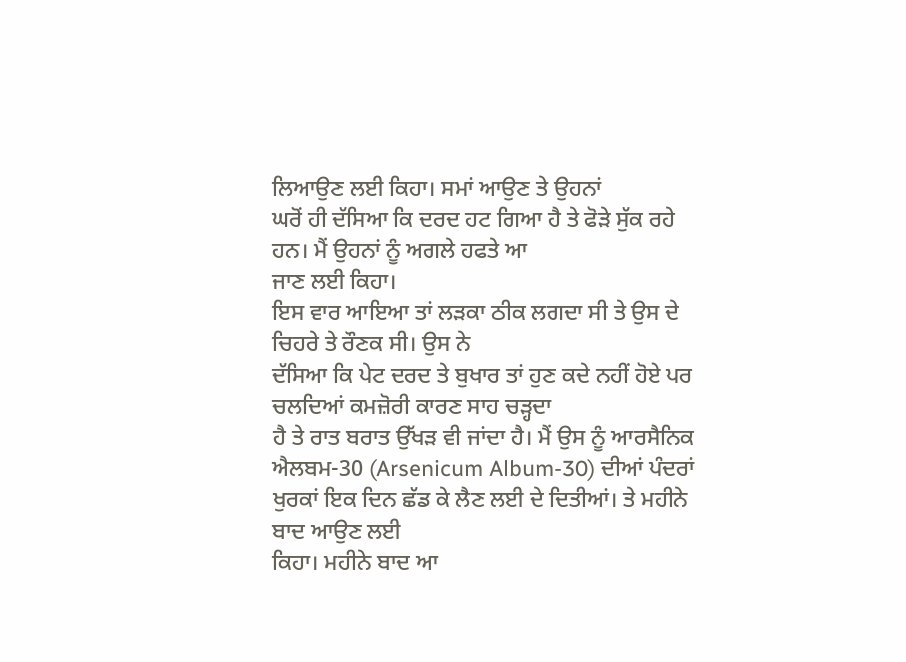ਲਿਆਉਣ ਲਈ ਕਿਹਾ। ਸਮਾਂ ਆਉਣ ਤੇ ਉਹਨਾਂ
ਘਰੋਂ ਹੀ ਦੱਸਿਆ ਕਿ ਦਰਦ ਹਟ ਗਿਆ ਹੈ ਤੇ ਫੋੜੇ ਸੁੱਕ ਰਹੇ ਹਨ। ਮੈਂ ਉਹਨਾਂ ਨੂੰ ਅਗਲੇ ਹਫਤੇ ਆ
ਜਾਣ ਲਈ ਕਿਹਾ।
ਇਸ ਵਾਰ ਆਇਆ ਤਾਂ ਲੜਕਾ ਠੀਕ ਲਗਦਾ ਸੀ ਤੇ ਉਸ ਦੇ ਚਿਹਰੇ ਤੇ ਰੌਣਕ ਸੀ। ਉਸ ਨੇ
ਦੱਸਿਆ ਕਿ ਪੇਟ ਦਰਦ ਤੇ ਬੁਖਾਰ ਤਾਂ ਹੁਣ ਕਦੇ ਨਹੀਂ ਹੋਏ ਪਰ ਚਲਦਿਆਂ ਕਮਜ਼ੋਰੀ ਕਾਰਣ ਸਾਹ ਚੜ੍ਹਦਾ
ਹੈ ਤੇ ਰਾਤ ਬਰਾਤ ਉੱਖੜ ਵੀ ਜਾਂਦਾ ਹੈ। ਮੈਂ ਉਸ ਨੂੰ ਆਰਸੈਨਿਕ ਐਲਬਮ-30 (Arsenicum Album-30) ਦੀਆਂ ਪੰਦਰਾਂ ਖੁਰਕਾਂ ਇਕ ਦਿਨ ਛੱਡ ਕੇ ਲੈਣ ਲਈ ਦੇ ਦਿਤੀਆਂ। ਤੇ ਮਹੀਨੇ ਬਾਦ ਆਉਣ ਲਈ
ਕਿਹਾ। ਮਹੀਨੇ ਬਾਦ ਆ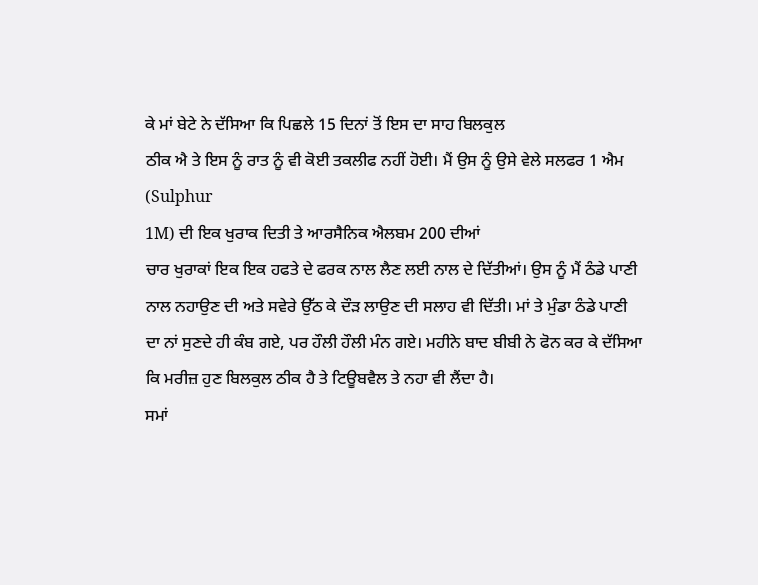ਕੇ ਮਾਂ ਬੇਟੇ ਨੇ ਦੱਸਿਆ ਕਿ ਪਿਛਲੇ 15 ਦਿਨਾਂ ਤੋਂ ਇਸ ਦਾ ਸਾਹ ਬਿਲਕੁਲ
ਠੀਕ ਐ ਤੇ ਇਸ ਨੂੰ ਰਾਤ ਨੂੰ ਵੀ ਕੋਈ ਤਕਲੀਫ ਨਹੀਂ ਹੋਈ। ਮੈਂ ਉਸ ਨੂੰ ਉਸੇ ਵੇਲੇ ਸਲਫਰ 1 ਐਮ
(Sulphur
1M) ਦੀ ਇਕ ਖੁਰਾਕ ਦਿਤੀ ਤੇ ਆਰਸੈਨਿਕ ਐਲਬਮ 200 ਦੀਆਂ
ਚਾਰ ਖੁਰਾਕਾਂ ਇਕ ਇਕ ਹਫਤੇ ਦੇ ਫਰਕ ਨਾਲ ਲੈਣ ਲਈ ਨਾਲ ਦੇ ਦਿੱਤੀਆਂ। ਉਸ ਨੂੰ ਮੈਂ ਠੰਡੇ ਪਾਣੀ
ਨਾਲ ਨਹਾਉਣ ਦੀ ਅਤੇ ਸਵੇਰੇ ਉੱਠ ਕੇ ਦੌੜ ਲਾਉਣ ਦੀ ਸਲਾਹ ਵੀ ਦਿੱਤੀ। ਮਾਂ ਤੇ ਮੁੰਡਾ ਠੰਡੇ ਪਾਣੀ
ਦਾ ਨਾਂ ਸੁਣਦੇ ਹੀ ਕੰਬ ਗਏ, ਪਰ ਹੌਲੀ ਹੌਲੀ ਮੰਨ ਗਏ। ਮਹੀਨੇ ਬਾਦ ਬੀਬੀ ਨੇ ਫੋਨ ਕਰ ਕੇ ਦੱਸਿਆ
ਕਿ ਮਰੀਜ਼ ਹੁਣ ਬਿਲਕੁਲ ਠੀਕ ਹੈ ਤੇ ਟਿਊਬਵੈਲ ਤੇ ਨਹਾ ਵੀ ਲੈਂਦਾ ਹੈ।
ਸਮਾਂ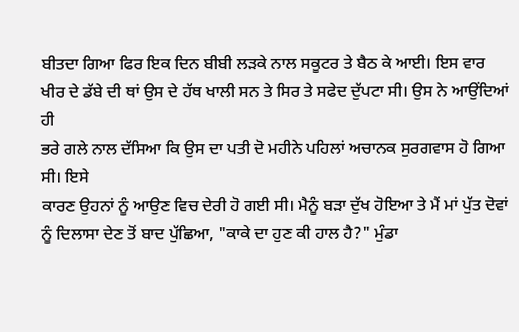ਬੀਤਦਾ ਗਿਆ ਫਿਰ ਇਕ ਦਿਨ ਬੀਬੀ ਲੜਕੇ ਨਾਲ ਸਕੂਟਰ ਤੇ ਬੈਠ ਕੇ ਆਈ। ਇਸ ਵਾਰ
ਖੀਰ ਦੇ ਡੱਬੇ ਦੀ ਥਾਂ ਉਸ ਦੇ ਹੱਥ ਖਾਲੀ ਸਨ ਤੇ ਸਿਰ ਤੇ ਸਫੇਦ ਦੁੱਪਟਾ ਸੀ। ਉਸ ਨੇ ਆਉਂਦਿਆਂ ਹੀ
ਭਰੇ ਗਲੇ ਨਾਲ ਦੱਸਿਆ ਕਿ ਉਸ ਦਾ ਪਤੀ ਦੋ ਮਹੀਨੇ ਪਹਿਲਾਂ ਅਚਾਨਕ ਸੁਰਗਵਾਸ ਹੋ ਗਿਆ ਸੀ। ਇਸੇ
ਕਾਰਣ ਉਹਨਾਂ ਨੂੰ ਆਉਣ ਵਿਚ ਦੇਰੀ ਹੋ ਗਈ ਸੀ। ਮੈਨੂੰ ਬੜਾ ਦੁੱਖ ਹੋਇਆ ਤੇ ਮੈਂ ਮਾਂ ਪੁੱਤ ਦੋਵਾਂ
ਨੂੰ ਦਿਲਾਸਾ ਦੇਣ ਤੋਂ ਬਾਦ ਪੁੱਛਿਆ, "ਕਾਕੇ ਦਾ ਹੁਣ ਕੀ ਹਾਲ ਹੈ?" ਮੁੰਡਾ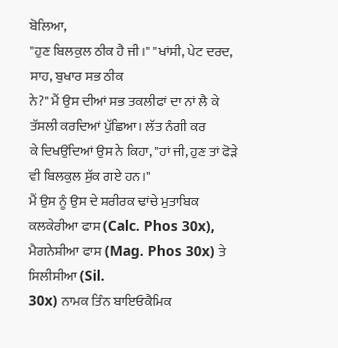ਬੋਲਿਆ,
"ਹੁਣ ਬਿਲਕੁਲ ਠੀਕ ਹੈ ਜੀ।" "ਖਾਂਸੀ, ਪੇਟ ਦਰਦ, ਸਾਹ, ਬੁਖਾਰ ਸਭ ਠੀਕ
ਨੇ?" ਮੈਂ ਉਸ ਦੀਆਂ ਸਭ ਤਕਲੀਫਾਂ ਦਾ ਨਾਂ ਲੈ ਕੇ ਤੱਸਲੀ ਕਰਦਿਆਂ ਪੁੱਛਿਆ। ਲੱਤ ਨੰਗੀ ਕਰ
ਕੇ ਦਿਖਉਂਦਿਆਂ ਉਸ ਨੇ ਕਿਹਾ, "ਹਾਂ ਜੀ, ਹੁਣ ਤਾਂ ਫੋੜੇ ਵੀ ਬਿਲਕੁਲ ਸੁੱਕ ਗਏ ਹਨ।"
ਮੈਂ ਉਸ ਨੂੰ ਉਸ ਦੇ ਸ਼ਰੀਰਕ ਢਾਂਚੇ ਮੁਤਾਬਿਕ ਕਲਕੇਰੀਆ ਫਾਸ (Calc. Phos 30x), ਮੈਗਨੇਸ਼ੀਆ ਫਾਸ (Mag. Phos 30x) ਤੇ
ਸਿਲੀਸੀਆ (Sil.
30x) ਨਾਮਕ ਤਿੰਨ ਬਾਇਓਕੈਮਿਕ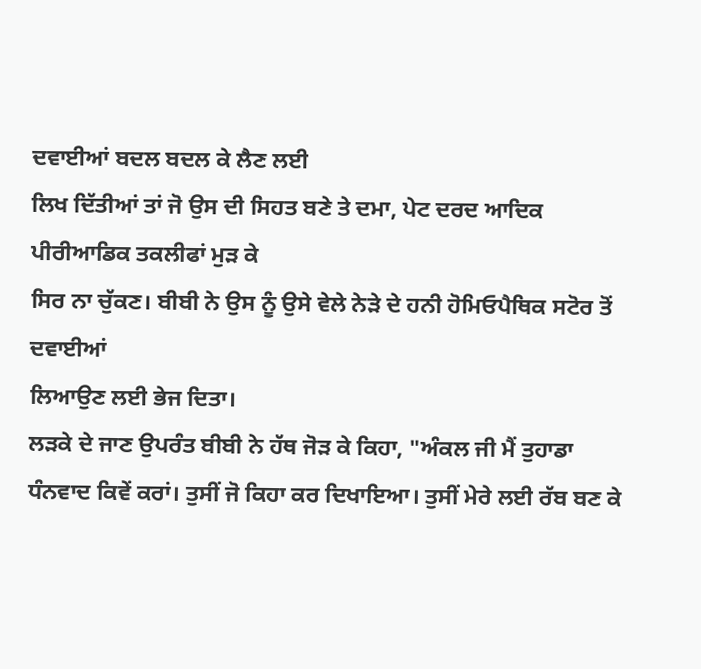ਦਵਾਈਆਂ ਬਦਲ ਬਦਲ ਕੇ ਲੈਣ ਲਈ
ਲਿਖ ਦਿੱਤੀਆਂ ਤਾਂ ਜੋ ਉਸ ਦੀ ਸਿਹਤ ਬਣੇ ਤੇ ਦਮਾ, ਪੇਟ ਦਰਦ ਆਦਿਕ ਪੀਰੀਆਡਿਕ ਤਕਲੀਫਾਂ ਮੁੜ ਕੇ
ਸਿਰ ਨਾ ਚੁੱਕਣ। ਬੀਬੀ ਨੇ ਉਸ ਨੂੰ ਉਸੇ ਵੇਲੇ ਨੇੜੇ ਦੇ ਹਨੀ ਹੋਮਿਓਪੈਥਿਕ ਸਟੋਰ ਤੋਂ ਦਵਾਈਆਂ
ਲਿਆਉਣ ਲਈ ਭੇਜ ਦਿਤਾ।
ਲੜਕੇ ਦੇ ਜਾਣ ਉਪਰੰਤ ਬੀਬੀ ਨੇ ਹੱਥ ਜੋੜ ਕੇ ਕਿਹਾ, "ਅੰਕਲ ਜੀ ਮੈਂ ਤੁਹਾਡਾ
ਧੰਨਵਾਦ ਕਿਵੇਂ ਕਰਾਂ। ਤੁਸੀਂ ਜੋ ਕਿਹਾ ਕਰ ਦਿਖਾਇਆ। ਤੁਸੀਂ ਮੇਰੇ ਲਈ ਰੱਬ ਬਣ ਕੇ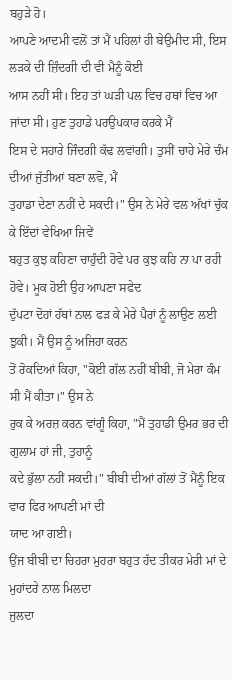ਬਹੁੜੇ ਹੋ।
ਆਪਣੇ ਆਦਮੀ ਵਲੋਂ ਤਾਂ ਮੈਂ ਪਹਿਲਾਂ ਹੀ ਬੇਉਮੀਦ ਸੀ, ਇਸ ਲੜਕੇ ਦੀ ਜ਼ਿੰਦਗੀ ਦੀ ਵੀ ਮੈਨੂੰ ਕੋਈ
ਆਸ ਨਹੀਂ ਸੀ। ਇਹ ਤਾਂ ਘੜੀ ਪਲ ਵਿਚ ਹਥਾਂ ਵਿਚ ਆ ਜਾਂਦਾ ਸੀ। ਹੁਣ ਤੁਹਾਡੇ ਪਰਉਪਕਾਰ ਕਰਕੇ ਮੈਂ
ਇਸ ਦੇ ਸਹਾਰੇ ਜਿੰਦਗੀ ਕੱਢ ਲਵਾਂਗੀ। ਤੁਸੀਂ ਚਾਹੇ ਮੇਰੇ ਚੰਮ ਦੀਆਂ ਜੁੱਤੀਆਂ ਬਣਾ ਲਵੋ, ਮੈਂ
ਤੁਹਾਡਾ ਦੇਣਾ ਨਹੀਂ ਦੇ ਸਕਦੀ।" ਉਸ ਨੇ ਮੇਰੇ ਵਲ ਅੱਖਾਂ ਚੁੱਕ ਕੇ ਇੱਦਾਂ ਵੇਖਿਆ ਜਿਵੇਂ
ਬਹੁਤ ਕੁਝ ਕਹਿਣਾ ਚਾਹੁੰਦੀ ਹੋਵੇ ਪਰ ਕੁਝ ਕਹਿ ਨਾ ਪਾ ਰਹੀ ਹੋਵੇ। ਮੂਕ ਹੋਈ ਉਹ ਆਪਣਾ ਸਫੇਦ
ਦੁੱਪਟਾ ਦੋਹਾਂ ਹੱਥਾਂ ਨਾਲ ਫੜ ਕੇ ਮੇਰੇ ਪੈਰਾਂ ਨੂੰ ਲਾਉਣ ਲਈ ਝੁਕੀ। ਮੈਂ ਉਸ ਨੂੰ ਅਜਿਹਾ ਕਰਨ
ਤੋਂ ਰੋਕਦਿਆਂ ਕਿਹਾ, "ਕੋਈ ਗੱਲ ਨਹੀਂ ਬੀਬੀ, ਜੋ ਮੇਰਾ ਕੰਮ ਸੀ ਮੈਂ ਕੀਤਾ।" ਉਸ ਨੇ
ਰੁਕ ਕੇ ਅਰਜ਼ ਕਰਨ ਵਾਂਗੂੰ ਕਿਹਾ, "ਮੈਂ ਤੁਹਾਡੀ ਉਮਰ ਭਰ ਦੀ ਗੁਲਾਮ ਹਾਂ ਜੀ, ਤੁਹਾਨੂੰ
ਕਦੇ ਭੁੱਲਾ ਨਹੀਂ ਸਕਦੀ।" ਬੀਬੀ ਦੀਆਂ ਗੱਲਾਂ ਤੋਂ ਮੈਂਨੂੰ ਇਕ ਵਾਰ ਫਿਰ ਆਪਣੀ ਮਾਂ ਦੀ
ਯਾਦ ਆ ਗਈ।
ਉਂਜ ਬੀਬੀ ਦਾ ਚਿਹਰਾ ਮੁਹਰਾ ਬਹੁਤ ਹੱਦ ਤੀਕਰ ਮੇਰੀ ਮਾਂ ਦੇ ਮੁਹਾਂਦਰੇ ਨਾਲ ਮਿਲਦਾ
ਜੁਲਦਾ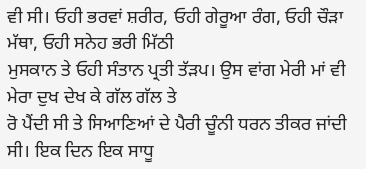ਵੀ ਸੀ। ਓਹੀ ਭਰਵਾਂ ਸ਼ਰੀਰ, ਓਹੀ ਗੇਰੂਆ ਰੰਗ, ਓਹੀ ਚੌੜਾ ਮੱਥਾ, ਓਹੀ ਸਨੇਹ ਭਰੀ ਮਿੱਠੀ
ਮੁਸਕਾਨ ਤੇ ਓਹੀ ਸੰਤਾਨ ਪ੍ਰਤੀ ਤੱੜਪ। ਉਸ ਵਾਂਗ ਮੇਰੀ ਮਾਂ ਵੀ ਮੇਰਾ ਦੁਖ ਦੇਖ ਕੇ ਗੱਲ ਗੱਲ ਤੇ
ਰੋ ਪੈਂਦੀ ਸੀ ਤੇ ਸਿਆਣਿਆਂ ਦੇ ਪੈਰੀ ਚੂੰਨੀ ਧਰਨ ਤੀਕਰ ਜਾਂਦੀ ਸੀ। ਇਕ ਦਿਨ ਇਕ ਸਾਧੂ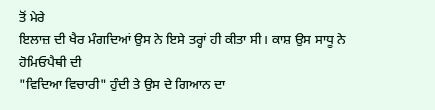ਤੋਂ ਮੇਰੇ
ਇਲਾਜ਼ ਦੀ ਖੈਰ ਮੰਗਦਿਆਂ ਉਸ ਨੇ ਇਸੇ ਤਰ੍ਹਾਂ ਹੀ ਕੀਤਾ ਸੀ। ਕਾਸ਼ ਉਸ ਸਾਧੂ ਨੇ ਹੋਮਿਓਪੈਥੀ ਦੀ
"ਵਿਦਿਆ ਵਿਚਾਰੀ" ਹੁੰਦੀ ਤੇ ਉਸ ਦੇ ਗਿਆਨ ਦਾ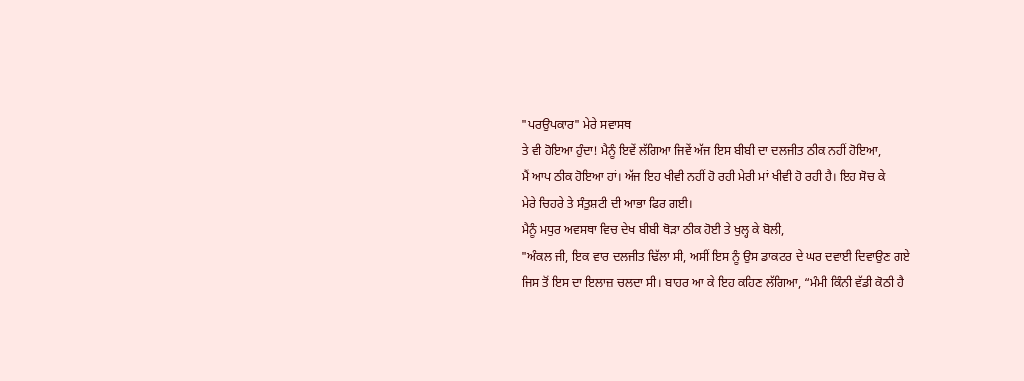"ਪਰਉਪਕਾਰ" ਮੇਰੇ ਸਵਾਸਥ
ਤੇ ਵੀ ਹੋਇਆ ਹੁੰਦਾ! ਮੈਨੂੰ ਇਵੇਂ ਲੱਗਿਆ ਜਿਵੇਂ ਅੱਜ ਇਸ ਬੀਬੀ ਦਾ ਦਲਜੀਤ ਠੀਕ ਨਹੀਂ ਹੋਇਆ,
ਮੈਂ ਆਪ ਠੀਕ ਹੋਇਆ ਹਾਂ। ਅੱਜ ਇਹ ਖੀਵੀ ਨਹੀਂ ਹੋ ਰਹੀ ਮੇਰੀ ਮਾਂ ਖੀਵੀ ਹੋ ਰਹੀ ਹੈ। ਇਹ ਸੋਚ ਕੇ
ਮੇਰੇ ਚਿਹਰੇ ਤੇ ਸੰਤੁਸ਼ਟੀ ਦੀ ਆਭਾ ਫਿਰ ਗਈ।
ਮੈਨੂੰ ਮਧੁਰ ਅਵਸਥਾ ਵਿਚ ਦੇਖ ਬੀਬੀ ਥੋੜਾ ਠੀਕ ਹੋਈ ਤੇ ਖੁਲ੍ਹ ਕੇ ਬੋਲੀ,
"ਅੰਕਲ ਜੀ, ਇਕ ਵਾਰ ਦਲਜੀਤ ਢਿੱਲਾ ਸੀ, ਅਸੀਂ ਇਸ ਨੂੰ ਉਸ ਡਾਕਟਰ ਦੇ ਘਰ ਦਵਾਈ ਦਿਵਾਉਣ ਗਏ
ਜਿਸ ਤੋਂ ਇਸ ਦਾ ਇਲਾਜ਼ ਚਲਦਾ ਸੀ। ਬਾਹਰ ਆ ਕੇ ਇਹ ਕਹਿਣ ਲੱਗਿਆ, “ਮੰਮੀ ਕਿੰਨੀ ਵੱਡੀ ਕੋਠੀ ਹੈ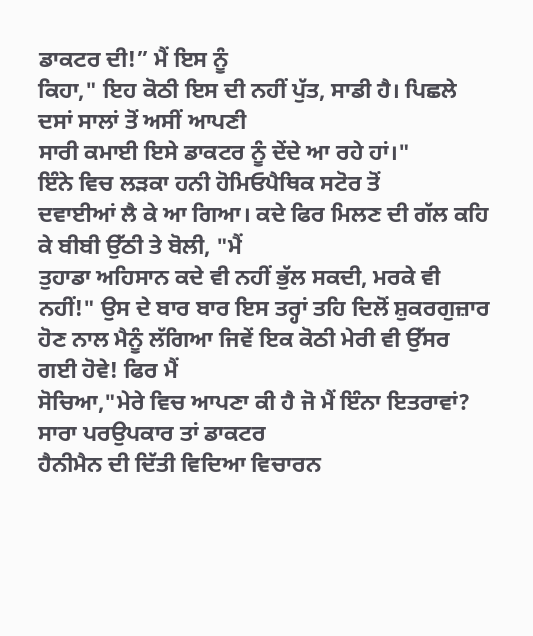ਡਾਕਟਰ ਦੀ!” ਮੈਂ ਇਸ ਨੂੰ
ਕਿਹਾ," ਇਹ ਕੋਠੀ ਇਸ ਦੀ ਨਹੀਂ ਪੁੱਤ, ਸਾਡੀ ਹੈ। ਪਿਛਲੇ ਦਸਾਂ ਸਾਲਾਂ ਤੋਂ ਅਸੀਂ ਆਪਣੀ
ਸਾਰੀ ਕਮਾਈ ਇਸੇ ਡਾਕਟਰ ਨੂੰ ਦੇਂਦੇ ਆ ਰਹੇ ਹਾਂ।"
ਇੰਨੇ ਵਿਚ ਲੜਕਾ ਹਨੀ ਹੋਮਿਓਪੈਥਿਕ ਸਟੋਰ ਤੋਂ
ਦਵਾਈਆਂ ਲੈ ਕੇ ਆ ਗਿਆ। ਕਦੇ ਫਿਰ ਮਿਲਣ ਦੀ ਗੱਲ ਕਹਿ ਕੇ ਬੀਬੀ ਉੱਠੀ ਤੇ ਬੋਲੀ, "ਮੈਂ
ਤੁਹਾਡਾ ਅਹਿਸਾਨ ਕਦੇ ਵੀ ਨਹੀਂ ਭੁੱਲ ਸਕਦੀ, ਮਰਕੇ ਵੀ ਨਹੀਂ!" ਉਸ ਦੇ ਬਾਰ ਬਾਰ ਇਸ ਤਰ੍ਹਾਂ ਤਹਿ ਦਿਲੋਂ ਸ਼ੁਕਰਗੁਜ਼ਾਰ
ਹੋਣ ਨਾਲ ਮੈਨੂੰ ਲੱਗਿਆ ਜਿਵੇਂ ਇਕ ਕੋਠੀ ਮੇਰੀ ਵੀ ਉੱਸਰ ਗਈ ਹੋਵੇ! ਫਿਰ ਮੈਂ
ਸੋਚਿਆ,"ਮੇਰੇ ਵਿਚ ਆਪਣਾ ਕੀ ਹੈ ਜੋ ਮੈਂ ਇੰਨਾ ਇਤਰਾਵਾਂ? ਸਾਰਾ ਪਰਉਪਕਾਰ ਤਾਂ ਡਾਕਟਰ
ਹੈਨੀਮੈਨ ਦੀ ਦਿੱਤੀ ਵਿਦਿਆ ਵਿਚਾਰਨ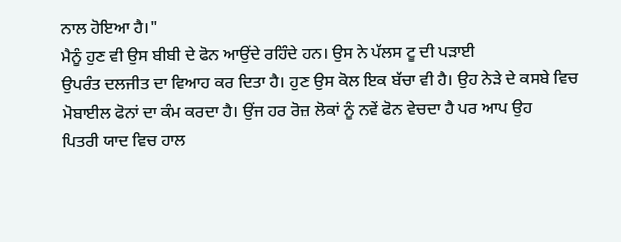ਨਾਲ ਹੋਇਆ ਹੈ।"
ਮੈਨੂੰ ਹੁਣ ਵੀ ਉਸ ਬੀਬੀ ਦੇ ਫੋਨ ਆਉਂਦੇ ਰਹਿੰਦੇ ਹਨ। ਉਸ ਨੇ ਪੱਲਸ ਟੂ ਦੀ ਪੜਾਈ
ਉਪਰੰਤ ਦਲਜੀਤ ਦਾ ਵਿਆਹ ਕਰ ਦਿਤਾ ਹੈ। ਹੁਣ ਉਸ ਕੋਲ ਇਕ ਬੱਚਾ ਵੀ ਹੈ। ਉਹ ਨੇੜੇ ਦੇ ਕਸਬੇ ਵਿਚ
ਮੋਬਾਈਲ ਫੋਨਾਂ ਦਾ ਕੰਮ ਕਰਦਾ ਹੈ। ਉਂਜ ਹਰ ਰੋਜ਼ ਲੋਕਾਂ ਨੂੰ ਨਵੇਂ ਫੋਨ ਵੇਚਦਾ ਹੈ ਪਰ ਆਪ ਉਹ
ਪਿਤਰੀ ਯਾਦ ਵਿਚ ਹਾਲ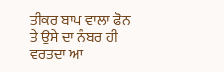ਤੀਕਰ ਬਾਪ ਵਾਲਾ ਫੋਨ ਤੇ ਉਸੇ ਦਾ ਨੰਬਰ ਹੀ ਵਰਤਦਾ ਆ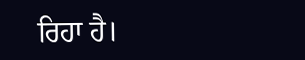ਰਿਹਾ ਹੈ।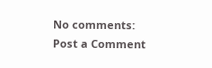No comments:
Post a Comment